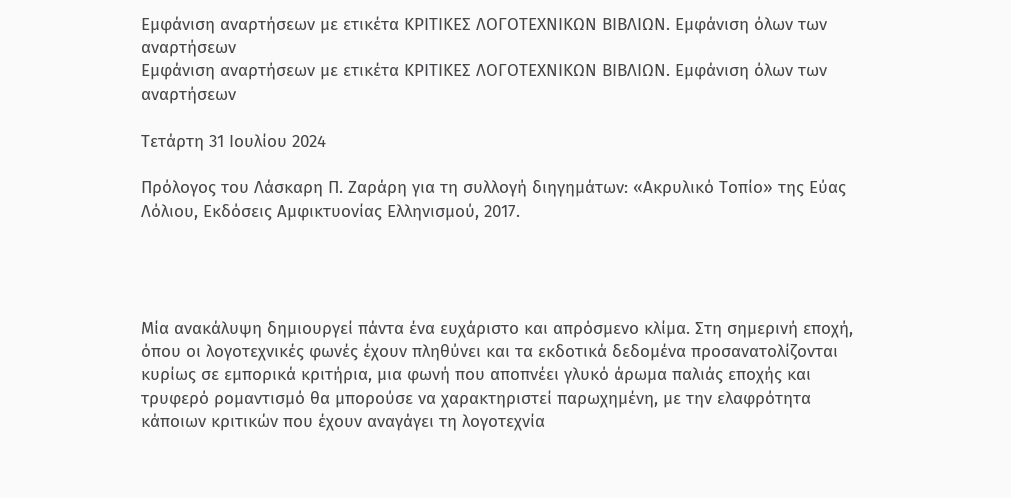Εμφάνιση αναρτήσεων με ετικέτα ΚΡΙΤΙΚΕΣ ΛΟΓΟΤΕΧΝΙΚΩΝ ΒΙΒΛΙΩΝ. Εμφάνιση όλων των αναρτήσεων
Εμφάνιση αναρτήσεων με ετικέτα ΚΡΙΤΙΚΕΣ ΛΟΓΟΤΕΧΝΙΚΩΝ ΒΙΒΛΙΩΝ. Εμφάνιση όλων των αναρτήσεων

Τετάρτη 31 Ιουλίου 2024

Πρόλογος του Λάσκαρη Π. Ζαράρη για τη συλλογή διηγημάτων: «Ακρυλικό Τοπίο» της Εύας Λόλιου, Εκδόσεις Αμφικτυονίας Ελληνισμού, 2017.




Μία ανακάλυψη δημιουργεί πάντα ένα ευχάριστο και απρόσμενο κλίμα. Στη σημερινή εποχή, όπου οι λογοτεχνικές φωνές έχουν πληθύνει και τα εκδοτικά δεδομένα προσανατολίζονται κυρίως σε εμπορικά κριτήρια, μια φωνή που αποπνέει γλυκό άρωμα παλιάς εποχής και τρυφερό ρομαντισμό θα μπορούσε να χαρακτηριστεί παρωχημένη, με την ελαφρότητα κάποιων κριτικών που έχουν αναγάγει τη λογοτεχνία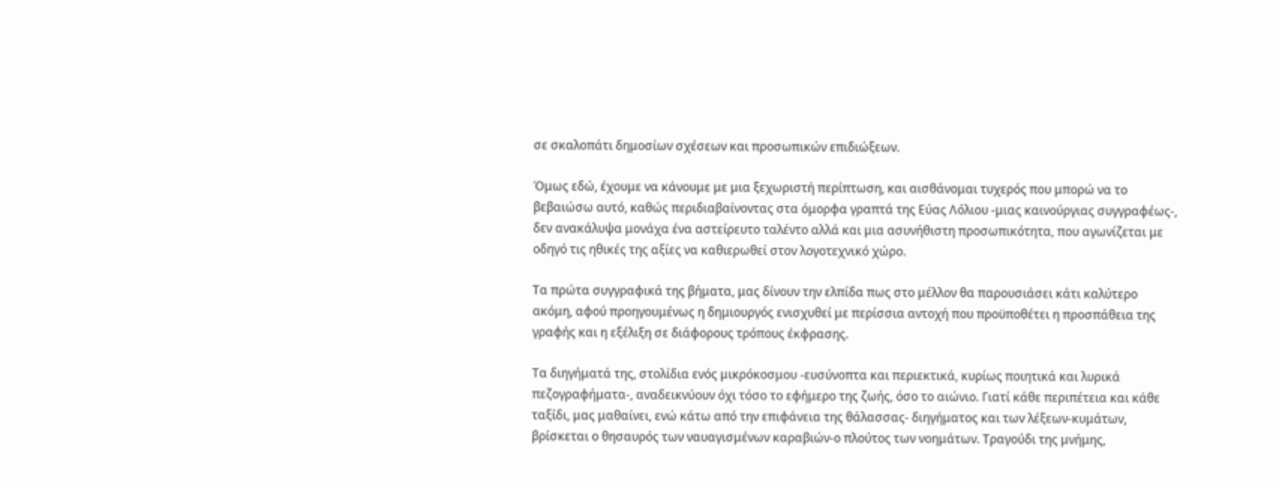σε σκαλοπάτι δημοσίων σχέσεων και προσωπικών επιδιώξεων.

Όμως εδώ, έχουμε να κάνουμε με μια ξεχωριστή περίπτωση, και αισθάνομαι τυχερός που μπορώ να το βεβαιώσω αυτό, καθώς περιδιαβαίνοντας στα όμορφα γραπτά της Εύας Λόλιου -μιας καινούργιας συγγραφέως-, δεν ανακάλυψα μονάχα ένα αστείρευτο ταλέντο αλλά και μια ασυνήθιστη προσωπικότητα, που αγωνίζεται με οδηγό τις ηθικές της αξίες να καθιερωθεί στον λογοτεχνικό χώρο.

Τα πρώτα συγγραφικά της βήματα, μας δίνουν την ελπίδα πως στο μέλλον θα παρουσιάσει κάτι καλύτερο ακόμη, αφού προηγουμένως η δημιουργός ενισχυθεί με περίσσια αντοχή που προϋποθέτει η προσπάθεια της γραφής και η εξέλιξη σε διάφορους τρόπους έκφρασης.

Τα διηγήματά της, στολίδια ενός μικρόκοσμου -ευσύνοπτα και περιεκτικά, κυρίως ποιητικά και λυρικά πεζογραφήματα-, αναδεικνύουν όχι τόσο το εφήμερο της ζωής, όσο το αιώνιο. Γιατί κάθε περιπέτεια και κάθε ταξίδι, μας μαθαίνει, ενώ κάτω από την επιφάνεια της θάλασσας- διηγήματος και των λέξεων-κυμάτων, βρίσκεται ο θησαυρός των ναυαγισμένων καραβιών-ο πλούτος των νοημάτων. Τραγούδι της μνήμης,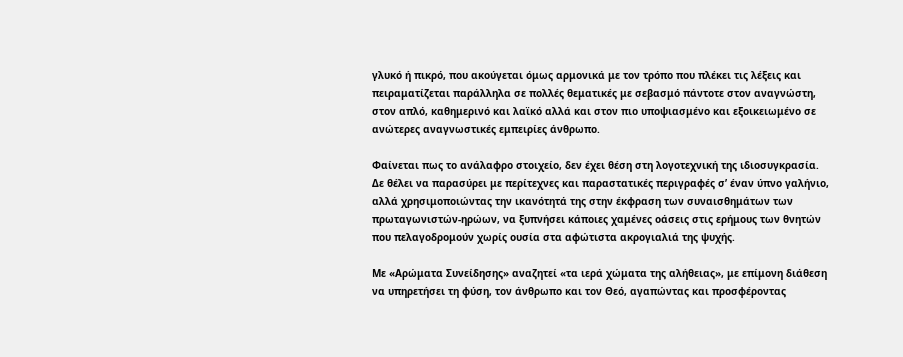γλυκό ή πικρό, που ακούγεται όμως αρμονικά με τον τρόπο που πλέκει τις λέξεις και πειραματίζεται παράλληλα σε πολλές θεματικές με σεβασμό πάντοτε στον αναγνώστη, στον απλό, καθημερινό και λαϊκό αλλά και στον πιο υποψιασμένο και εξοικειωμένο σε ανώτερες αναγνωστικές εμπειρίες άνθρωπο.

Φαίνεται πως το ανάλαφρο στοιχείο, δεν έχει θέση στη λογοτεχνική της ιδιοσυγκρασία. Δε θέλει να παρασύρει με περίτεχνες και παραστατικές περιγραφές σ’ έναν ύπνο γαλήνιο, αλλά χρησιμοποιώντας την ικανότητά της στην έκφραση των συναισθημάτων των πρωταγωνιστών-ηρώων, να ξυπνήσει κάποιες χαμένες οάσεις στις ερήμους των θνητών που πελαγοδρομούν χωρίς ουσία στα αφώτιστα ακρογιαλιά της ψυχής.

Με «Αρώματα Συνείδησης» αναζητεί «τα ιερά χώματα της αλήθειας», με επίμονη διάθεση να υπηρετήσει τη φύση, τον άνθρωπο και τον Θεό, αγαπώντας και προσφέροντας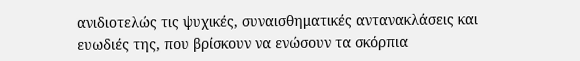ανιδιοτελώς τις ψυχικές, συναισθηματικές αντανακλάσεις και ευωδιές της, που βρίσκουν να ενώσουν τα σκόρπια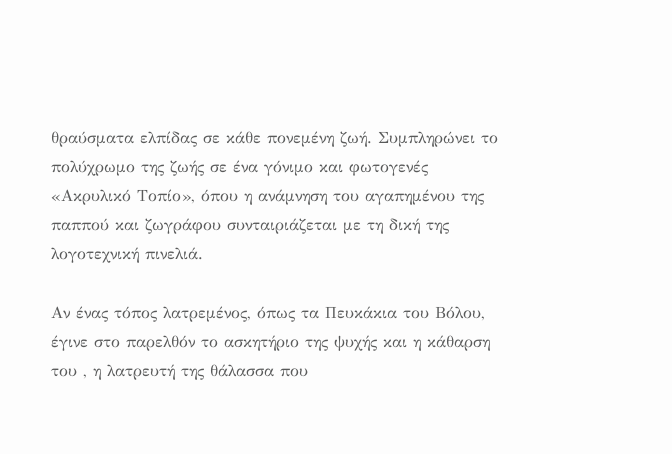θραύσματα ελπίδας σε κάθε πονεμένη ζωή. Συμπληρώνει το πολύχρωμο της ζωής σε ένα γόνιμο και φωτογενές «Ακρυλικό Τοπίο», όπου η ανάμνηση του αγαπημένου της παππού και ζωγράφου συνταιριάζεται με τη δική της λογοτεχνική πινελιά.

Αν ένας τόπος λατρεμένος, όπως τα Πευκάκια του Βόλου, έγινε στο παρελθόν το ασκητήριο της ψυχής και η κάθαρση του , η λατρευτή της θάλασσα που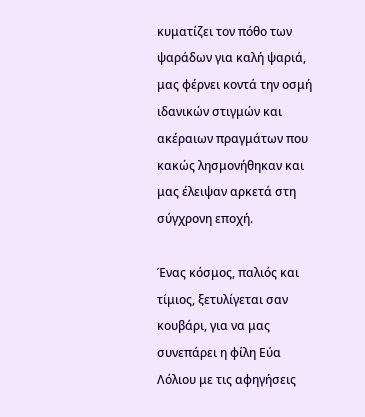κυματίζει τον πόθο των ψαράδων για καλή ψαριά, μας φέρνει κοντά την οσμή ιδανικών στιγμών και ακέραιων πραγμάτων που κακώς λησμονήθηκαν και μας έλειψαν αρκετά στη σύγχρονη εποχή.

Ένας κόσμος, παλιός και τίμιος, ξετυλίγεται σαν κουβάρι, για να μας συνεπάρει η φίλη Εύα Λόλιου με τις αφηγήσεις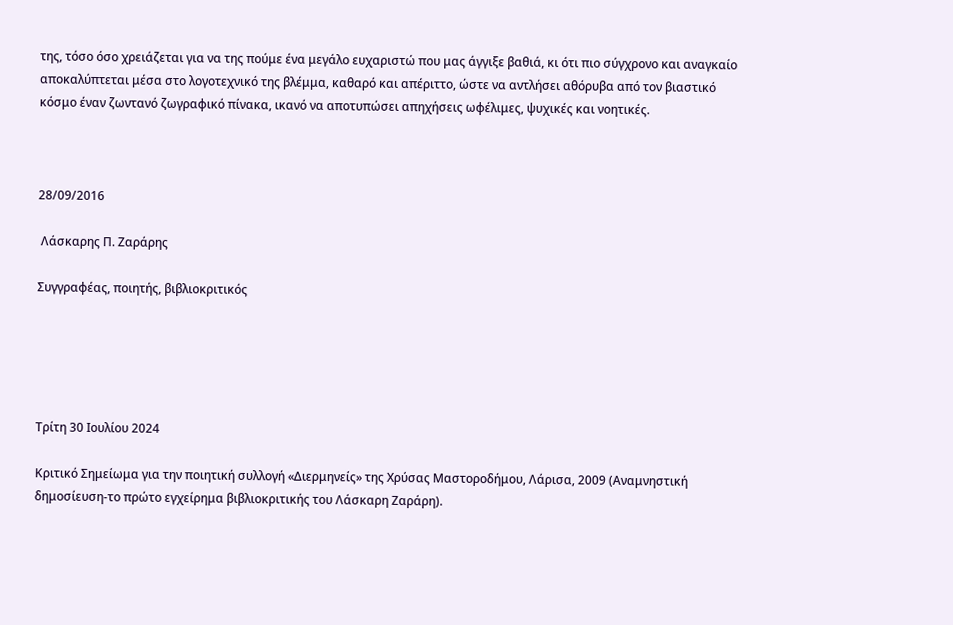της, τόσο όσο χρειάζεται για να της πούμε ένα μεγάλο ευχαριστώ που μας άγγιξε βαθιά, κι ότι πιο σύγχρονο και αναγκαίο αποκαλύπτεται μέσα στο λογοτεχνικό της βλέμμα, καθαρό και απέριττο, ώστε να αντλήσει αθόρυβα από τον βιαστικό κόσμο έναν ζωντανό ζωγραφικό πίνακα, ικανό να αποτυπώσει απηχήσεις ωφέλιμες, ψυχικές και νοητικές.



28/09/2016

 Λάσκαρης Π. Ζαράρης

Συγγραφέας, ποιητής, βιβλιοκριτικός





Τρίτη 30 Ιουλίου 2024

Κριτικό Σημείωμα για την ποιητική συλλογή «Διερμηνείς» της Χρύσας Μαστοροδήμου, Λάρισα, 2009 (Αναμνηστική δημοσίευση-το πρώτο εγχείρημα βιβλιοκριτικής του Λάσκαρη Ζαράρη).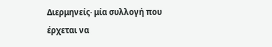Διερμηνείς· μία συλλογή που έρχεται να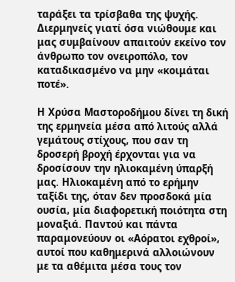ταράξει τα τρίσβαθα της ψυχής. Διερμηνείς γιατί όσα νιώθουμε και μας συμβαίνουν απαιτούν εκείνο τον άνθρωπο τον ονειροπόλο, τον καταδικασμένο να μην «κοιμάται ποτέ».

Η Χρύσα Μαστοροδήμου δίνει τη δική της ερμηνεία μέσα από λιτούς αλλά γεμάτους στίχους, που σαν τη δροσερή βροχή έρχονται για να δροσίσουν την ηλιοκαμένη ύπαρξή μας. Ηλιοκαμένη από το ερήμην ταξίδι της, όταν δεν προσδοκά μία ουσία, μία διαφορετική ποιότητα στη μοναξιά. Παντού και πάντα παραμονεύουν οι «Αόρατοι εχθροί», αυτοί που καθημερινά αλλοιώνουν με τα αθέμιτα μέσα τους τον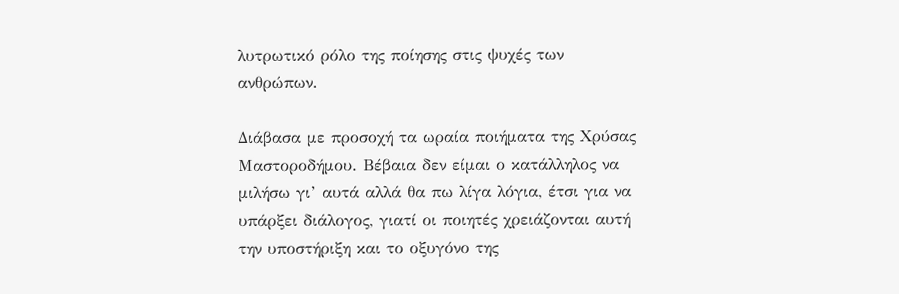λυτρωτικό ρόλο της ποίησης στις ψυχές των ανθρώπων.

Διάβασα με προσοχή τα ωραία ποιήματα της Χρύσας Μαστοροδήμου. Βέβαια δεν είμαι ο κατάλληλος να μιλήσω γι’ αυτά αλλά θα πω λίγα λόγια, έτσι για να υπάρξει διάλογος, γιατί οι ποιητές χρειάζονται αυτή την υποστήριξη και το οξυγόνο της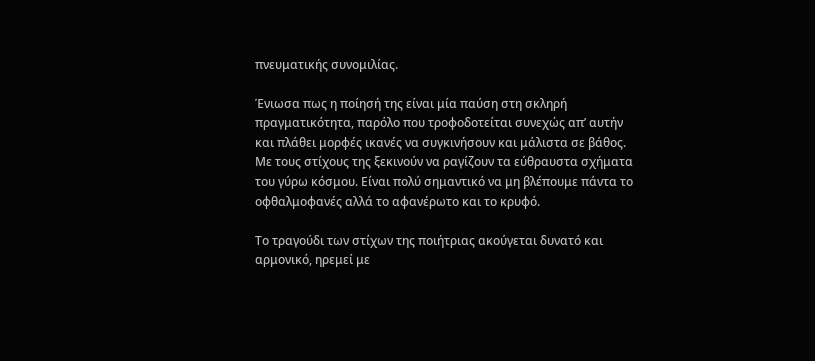πνευματικής συνομιλίας.

Ένιωσα πως η ποίησή της είναι μία παύση στη σκληρή πραγματικότητα, παρόλο που τροφοδοτείται συνεχώς απ’ αυτήν και πλάθει μορφές ικανές να συγκινήσουν και μάλιστα σε βάθος. Με τους στίχους της ξεκινούν να ραγίζουν τα εύθραυστα σχήματα του γύρω κόσμου. Είναι πολύ σημαντικό να μη βλέπουμε πάντα το οφθαλμοφανές αλλά το αφανέρωτο και το κρυφό.

Το τραγούδι των στίχων της ποιήτριας ακούγεται δυνατό και αρμονικό, ηρεμεί με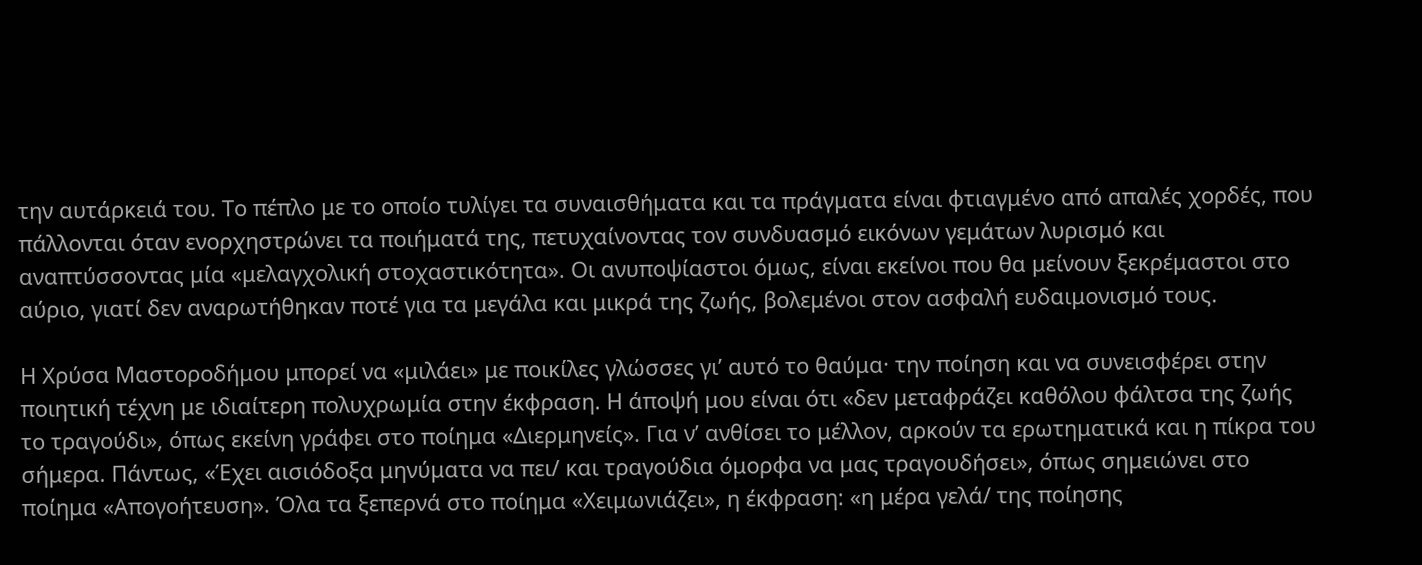την αυτάρκειά του. Το πέπλο με το οποίο τυλίγει τα συναισθήματα και τα πράγματα είναι φτιαγμένο από απαλές χορδές, που πάλλονται όταν ενορχηστρώνει τα ποιήματά της, πετυχαίνοντας τον συνδυασμό εικόνων γεμάτων λυρισμό και αναπτύσσοντας μία «μελαγχολική στοχαστικότητα». Οι ανυποψίαστοι όμως, είναι εκείνοι που θα μείνουν ξεκρέμαστοι στο αύριο, γιατί δεν αναρωτήθηκαν ποτέ για τα μεγάλα και μικρά της ζωής, βολεμένοι στον ασφαλή ευδαιμονισμό τους.

Η Χρύσα Μαστοροδήμου μπορεί να «μιλάει» με ποικίλες γλώσσες γι’ αυτό το θαύμα· την ποίηση και να συνεισφέρει στην ποιητική τέχνη με ιδιαίτερη πολυχρωμία στην έκφραση. Η άποψή μου είναι ότι «δεν μεταφράζει καθόλου φάλτσα της ζωής το τραγούδι», όπως εκείνη γράφει στο ποίημα «Διερμηνείς». Για ν’ ανθίσει το μέλλον, αρκούν τα ερωτηματικά και η πίκρα του σήμερα. Πάντως, «Έχει αισιόδοξα μηνύματα να πει/ και τραγούδια όμορφα να μας τραγουδήσει», όπως σημειώνει στο ποίημα «Απογοήτευση». Όλα τα ξεπερνά στο ποίημα «Χειμωνιάζει», η έκφραση: «η μέρα γελά/ της ποίησης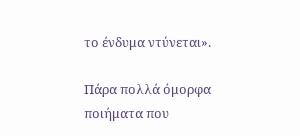το ένδυμα ντύνεται».

Πάρα πολλά όμορφα ποιήματα που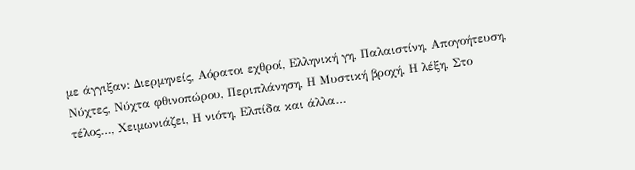με άγγιξαν: Διερμηνείς, Αόρατοι εχθροί, Ελληνική γη, Παλαιστίνη, Απογοήτευση, Νύχτες, Νύχτα φθινοπώρου, Περιπλάνηση, Η Μυστική βροχή, Η λέξη, Στο τέλος…, Χειμωνιάζει, Η νιότη, Ελπίδα και άλλα…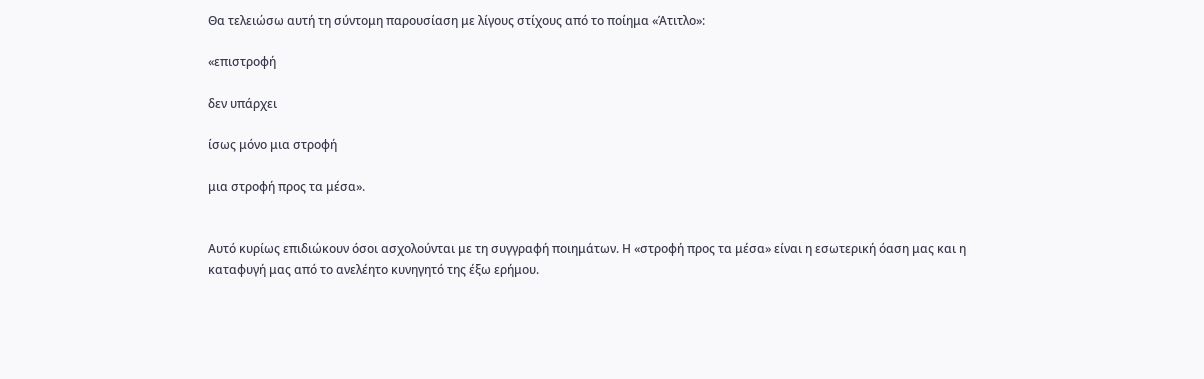Θα τελειώσω αυτή τη σύντομη παρουσίαση με λίγους στίχους από το ποίημα «Άτιτλο»:

«επιστροφή

δεν υπάρχει

ίσως μόνο μια στροφή

μια στροφή προς τα μέσα».


Αυτό κυρίως επιδιώκουν όσοι ασχολούνται με τη συγγραφή ποιημάτων. Η «στροφή προς τα μέσα» είναι η εσωτερική όαση μας και η καταφυγή μας από το ανελέητο κυνηγητό της έξω ερήμου.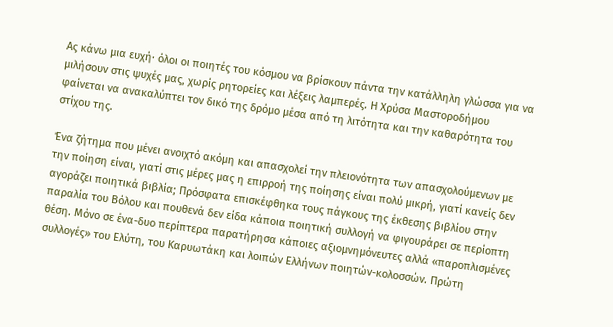Ας κάνω μια ευχή· όλοι οι ποιητές του κόσμου να βρίσκουν πάντα την κατάλληλη γλώσσα για να μιλήσουν στις ψυχές μας, χωρίς ρητορείες και λέξεις λαμπερές. Η Χρύσα Μαστοροδήμου φαίνεται να ανακαλύπτει τον δικό της δρόμο μέσα από τη λιτότητα και την καθαρότητα του στίχου της.

Ένα ζήτημα που μένει ανοιχτό ακόμη και απασχολεί την πλειονότητα των απασχολούμενων με την ποίηση είναι, γιατί στις μέρες μας η επιρροή της ποίησης είναι πολύ μικρή, γιατί κανείς δεν αγοράζει ποιητικά βιβλία; Πρόσφατα επισκέφθηκα τους πάγκους της έκθεσης βιβλίου στην παραλία του Βόλου και πουθενά δεν είδα κάποια ποιητική συλλογή να φιγουράρει σε περίοπτη θέση. Μόνο σε ένα-δυο περίπτερα παρατήρησα κάποιες αξιομνημόνευτες αλλά «παροπλισμένες συλλογές» του Ελύτη, του Καρυωτάκη και λοιπών Ελλήνων ποιητών-κολοσσών. Πρώτη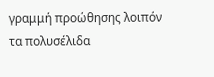γραμμή προώθησης λοιπόν τα πολυσέλιδα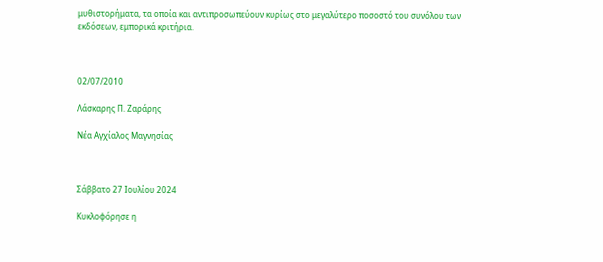μυθιστορήματα, τα οποία και αντιπροσωπεύουν κυρίως στο μεγαλύτερο ποσοστό του συνόλου των εκδόσεων, εμπορικά κριτήρια.



02/07/2010

Λάσκαρης Π. Ζαράρης

Νέα Αγχίαλος Μαγνησίας



Σάββατο 27 Ιουλίου 2024

Κυκλοφόρησε η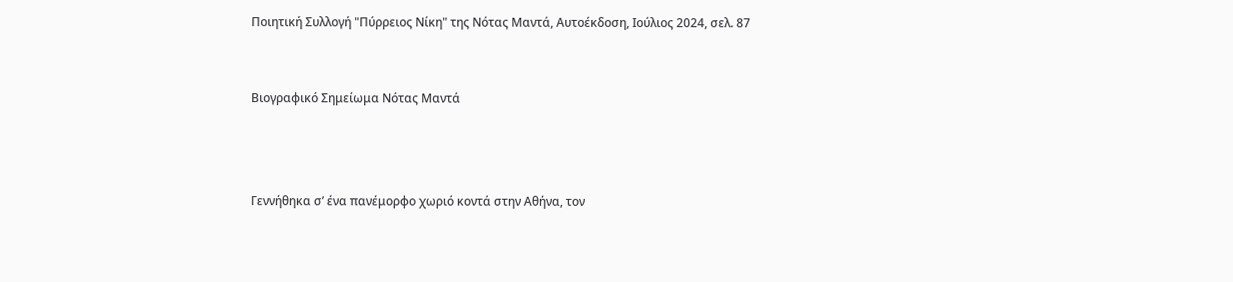Ποιητική Συλλογή "Πύρρειος Νίκη" της Νότας Μαντά, Αυτοέκδοση, Ιούλιος 2024, σελ. 87


Βιογραφικό Σημείωμα Νότας Μαντά



Γεννήθηκα σ’ ένα πανέμορφο χωριό κοντά στην Αθήνα, τον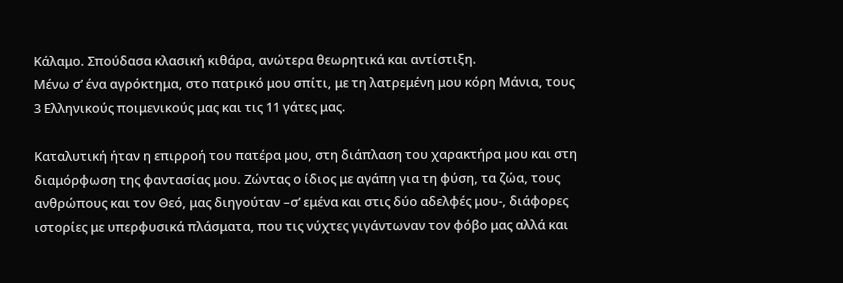Κάλαμο. Σπούδασα κλασική κιθάρα, ανώτερα θεωρητικά και αντίστιξη.
Μένω σ’ ένα αγρόκτημα, στο πατρικό μου σπίτι, με τη λατρεμένη μου κόρη Μάνια, τους 3 Ελληνικούς ποιμενικούς μας και τις 11 γάτες μας.

Καταλυτική ήταν η επιρροή του πατέρα μου, στη διάπλαση του χαρακτήρα μου και στη διαμόρφωση της φαντασίας μου. Ζώντας ο ίδιος με αγάπη για τη φύση, τα ζώα, τους ανθρώπους και τον Θεό, μας διηγούταν –σ’ εμένα και στις δύο αδελφές μου-, διάφορες ιστορίες με υπερφυσικά πλάσματα, που τις νύχτες γιγάντωναν τον φόβο μας αλλά και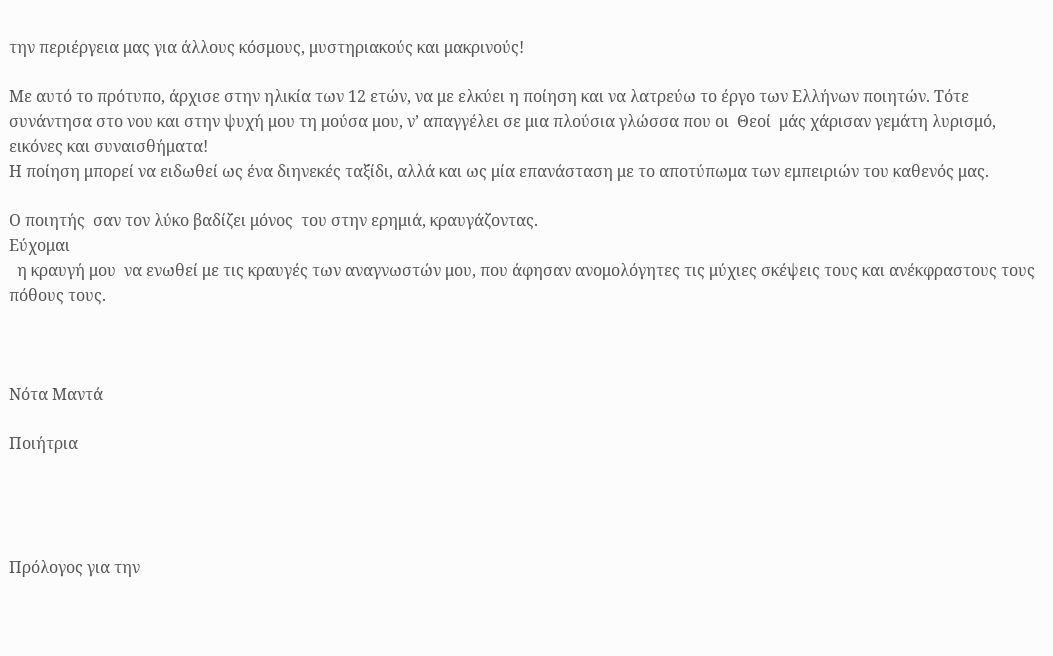την περιέργεια μας για άλλους κόσμους, μυστηριακούς και μακρινούς!

Με αυτό το πρότυπο, άρχισε στην ηλικία των 12 ετών, να με ελκύει η ποίηση και να λατρεύω το έργο των Ελλήνων ποιητών. Τότε  συνάντησα στο νου και στην ψυχή μου τη μούσα μου, ν’ απαγγέλει σε μια πλούσια γλώσσα που οι  Θεοί  μάς χάρισαν γεμάτη λυρισμό, εικόνες και συναισθήματα!
Η ποίηση μπορεί να ειδωθεί ως ένα διηνεκές ταξίδι, αλλά και ως μία επανάσταση με το αποτύπωμα των εμπειριών του καθενός μας.

Ο ποιητής  σαν τον λύκο βαδίζει μόνος  του στην ερημιά, κραυγάζοντας.
Εύχομαι
  η κραυγή μου  να ενωθεί με τις κραυγές των αναγνωστών μου, που άφησαν ανομολόγητες τις μύχιες σκέψεις τους και ανέκφραστους τους πόθους τους.



Νότα Μαντά

Ποιήτρια




Πρόλογος για την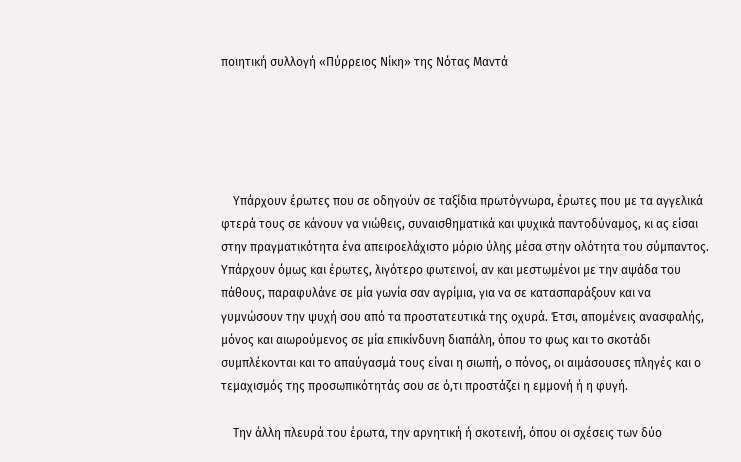ποιητική συλλογή «Πύρρειος Νίκη» της Νότας Μαντά





    Υπάρχουν έρωτες που σε οδηγούν σε ταξίδια πρωτόγνωρα, έρωτες που με τα αγγελικά φτερά τους σε κάνουν να νιώθεις, συναισθηματικά και ψυχικά παντοδύναμος, κι ας είσαι στην πραγματικότητα ένα απειροελάχιστο μόριο ύλης μέσα στην ολότητα του σύμπαντος. Υπάρχουν όμως και έρωτες, λιγότερο φωτεινοί, αν και μεστωμένοι με την αψάδα του πάθους, παραφυλάνε σε μία γωνία σαν αγρίμια, για να σε κατασπαράξουν και να γυμνώσουν την ψυχή σου από τα προστατευτικά της οχυρά. Έτσι, απομένεις ανασφαλής, μόνος και αιωρούμενος σε μία επικίνδυνη διαπάλη, όπου το φως και το σκοτάδι συμπλέκονται και το απαύγασμά τους είναι η σιωπή, ο πόνος, οι αιμάσουσες πληγές και ο τεμαχισμός της προσωπικότητάς σου σε ό,τι προστάζει η εμμονή ή η φυγή.

    Την άλλη πλευρά του έρωτα, την αρνητική ή σκοτεινή, όπου οι σχέσεις των δύο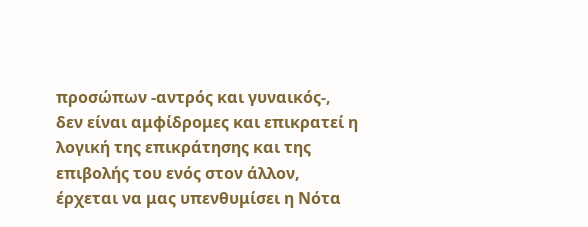προσώπων -αντρός και γυναικός-, δεν είναι αμφίδρομες και επικρατεί η λογική της επικράτησης και της επιβολής του ενός στον άλλον, έρχεται να μας υπενθυμίσει η Νότα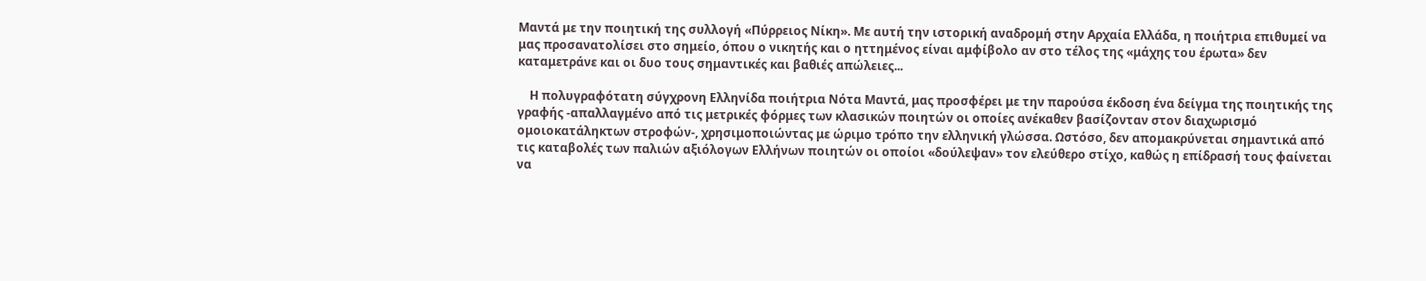Μαντά με την ποιητική της συλλογή «Πύρρειος Νίκη». Με αυτή την ιστορική αναδρομή στην Αρχαία Ελλάδα, η ποιήτρια επιθυμεί να μας προσανατολίσει στο σημείο, όπου ο νικητής και ο ηττημένος είναι αμφίβολο αν στο τέλος της «μάχης του έρωτα» δεν καταμετράνε και οι δυο τους σημαντικές και βαθιές απώλειες...

    Η πολυγραφότατη σύγχρονη Ελληνίδα ποιήτρια Νότα Μαντά, μας προσφέρει με την παρούσα έκδοση ένα δείγμα της ποιητικής της γραφής -απαλλαγμένο από τις μετρικές φόρμες των κλασικών ποιητών οι οποίες ανέκαθεν βασίζονταν στον διαχωρισμό ομοιοκατάληκτων στροφών-, χρησιμοποιώντας με ώριμο τρόπο την ελληνική γλώσσα. Ωστόσο, δεν απομακρύνεται σημαντικά από τις καταβολές των παλιών αξιόλογων Ελλήνων ποιητών οι οποίοι «δούλεψαν» τον ελεύθερο στίχο, καθώς η επίδρασή τους φαίνεται να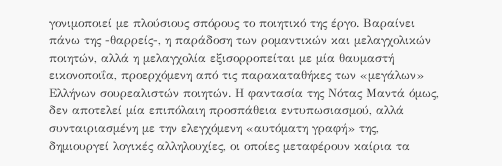γονιμοποιεί με πλούσιους σπόρους το ποιητικό της έργο. Βαραίνει πάνω της -θαρρείς-, η παράδοση των ρομαντικών και μελαγχολικών ποιητών, αλλά η μελαγχολία εξισορροπείται με μία θαυμαστή εικονοποιΐα, προερχόμενη από τις παρακαταθήκες των «μεγάλων» Ελλήνων σουρεαλιστών ποιητών. Η φαντασία της Νότας Μαντά όμως, δεν αποτελεί μία επιπόλαιη προσπάθεια εντυπωσιασμού, αλλά συνταιριασμένη με την ελεγχόμενη «αυτόματη γραφή» της, δημιουργεί λογικές αλληλουχίες, οι οποίες μεταφέρουν καίρια τα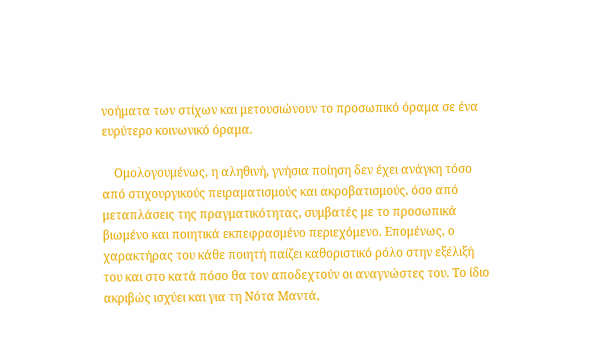νοήματα των στίχων και μετουσιώνουν το προσωπικό όραμα σε ένα ευρύτερο κοινωνικό όραμα.

    Ομολογουμένως, η αληθινή, γνήσια ποίηση δεν έχει ανάγκη τόσο από στιχουργικούς πειραματισμούς και ακροβατισμούς, όσο από μεταπλάσεις της πραγματικότητας, συμβατές με το προσωπικά βιωμένο και ποιητικά εκπεφρασμένο περιεχόμενο. Επομένως, ο χαρακτήρας του κάθε ποιητή παίζει καθοριστικό ρόλο στην εξέλιξή του και στο κατά πόσο θα τον αποδεχτούν οι αναγνώστες του. Το ίδιο ακριβώς ισχύει και για τη Νότα Μαντά,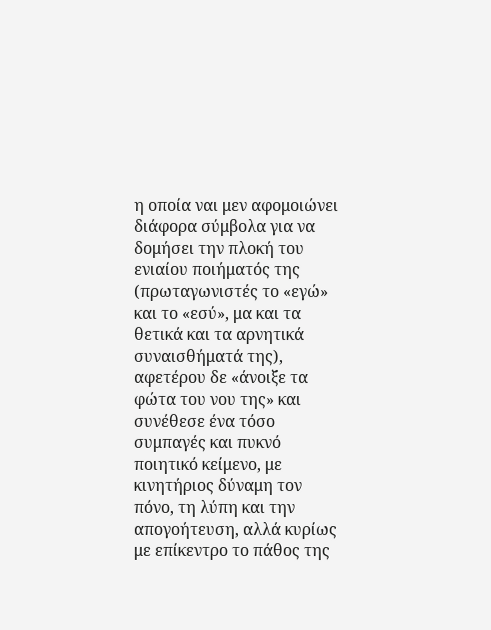η οποία ναι μεν αφομοιώνει διάφορα σύμβολα για να δομήσει την πλοκή του ενιαίου ποιήματός της (πρωταγωνιστές το «εγώ» και το «εσύ», μα και τα θετικά και τα αρνητικά συναισθήματά της), αφετέρου δε «άνοιξε τα φώτα του νου της» και συνέθεσε ένα τόσο συμπαγές και πυκνό ποιητικό κείμενο, με κινητήριος δύναμη τον πόνο, τη λύπη και την απογοήτευση, αλλά κυρίως με επίκεντρο το πάθος της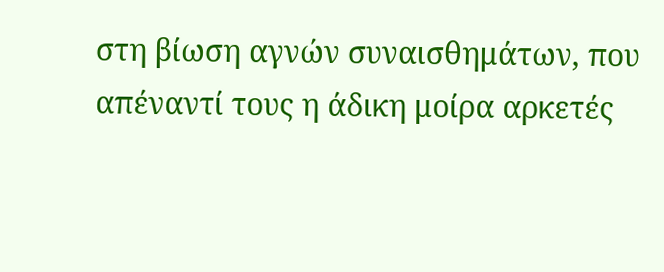στη βίωση αγνών συναισθημάτων, που απέναντί τους η άδικη μοίρα αρκετές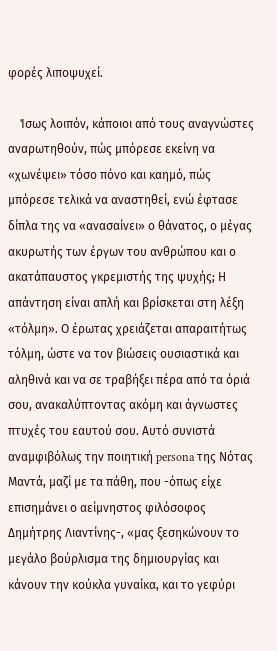φορές λιποψυχεί.

    Ίσως λοιπόν, κάποιοι από τους αναγνώστες αναρωτηθούν, πώς μπόρεσε εκείνη να «χωνέψει» τόσο πόνο και καημό, πώς μπόρεσε τελικά να αναστηθεί, ενώ έφτασε δίπλα της να «ανασαίνει» ο θάνατος, ο μέγας ακυρωτής των έργων του ανθρώπου και ο ακατάπαυστος γκρεμιστής της ψυχής; Η απάντηση είναι απλή και βρίσκεται στη λέξη «τόλμη». Ο έρωτας χρειάζεται απαραιτήτως τόλμη, ώστε να τον βιώσεις ουσιαστικά και αληθινά και να σε τραβήξει πέρα από τα όριά σου, ανακαλύπτοντας ακόμη και άγνωστες πτυχές του εαυτού σου. Αυτό συνιστά αναμφιβόλως την ποιητική persona της Νότας Μαντά, μαζί με τα πάθη, που -όπως είχε επισημάνει ο αείμνηστος φιλόσοφος Δημήτρης Λιαντίνης-, «μας ξεσηκώνουν το μεγάλο βούρλισμα της δημιουργίας και κάνουν την κούκλα γυναίκα, και το γεφύρι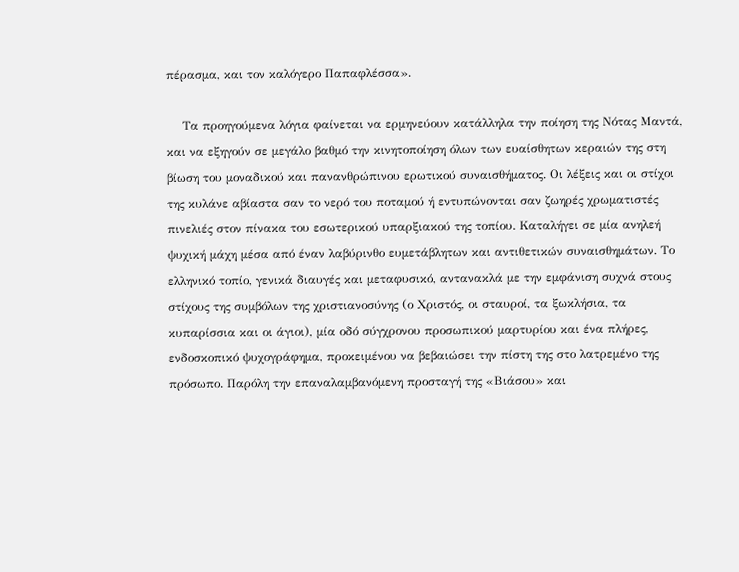πέρασμα, και τον καλόγερο Παπαφλέσσα».

    Τα προηγούμενα λόγια φαίνεται να ερμηνεύουν κατάλληλα την ποίηση της Νότας Μαντά, και να εξηγούν σε μεγάλο βαθμό την κινητοποίηση όλων των ευαίσθητων κεραιών της στη βίωση του μοναδικού και πανανθρώπινου ερωτικού συναισθήματος. Οι λέξεις και οι στίχοι της κυλάνε αβίαστα σαν το νερό του ποταμού ή εντυπώνονται σαν ζωηρές χρωματιστές πινελιές στον πίνακα του εσωτερικού υπαρξιακού της τοπίου. Καταλήγει σε μία ανηλεή ψυχική μάχη μέσα από έναν λαβύρινθο ευμετάβλητων και αντιθετικών συναισθημάτων. Το ελληνικό τοπίο, γενικά διαυγές και μεταφυσικό, αντανακλά με την εμφάνιση συχνά στους στίχους της συμβόλων της χριστιανοσύνης (ο Χριστός, οι σταυροί, τα ξωκλήσια, τα κυπαρίσσια και οι άγιοι), μία οδό σύγχρονου προσωπικού μαρτυρίου και ένα πλήρες, ενδοσκοπικό ψυχογράφημα, προκειμένου να βεβαιώσει την πίστη της στο λατρεμένο της πρόσωπο. Παρόλη την επαναλαμβανόμενη προσταγή της «Βιάσου» και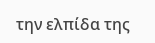την ελπίδα της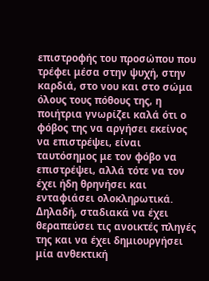επιστροφής του προσώπου που τρέφει μέσα στην ψυχή, στην καρδιά, στο νου και στο σώμα όλους τους πόθους της, η ποιήτρια γνωρίζει καλά ότι ο φόβος της να αργήσει εκείνος να επιστρέψει, είναι ταυτόσημος με τον φόβο να επιστρέψει, αλλά τότε να τον έχει ήδη θρηνήσει και ενταφιάσει ολοκληρωτικά. Δηλαδή, σταδιακά να έχει θεραπεύσει τις ανοικτές πληγές της και να έχει δημιουργήσει μία ανθεκτική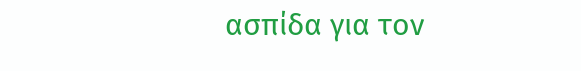ασπίδα για τον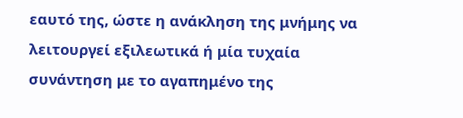εαυτό της, ώστε η ανάκληση της μνήμης να λειτουργεί εξιλεωτικά ή μία τυχαία συνάντηση με το αγαπημένο της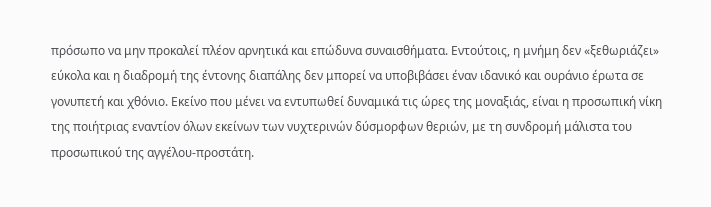πρόσωπο να μην προκαλεί πλέον αρνητικά και επώδυνα συναισθήματα. Εντούτοις, η μνήμη δεν «ξεθωριάζει» εύκολα και η διαδρομή της έντονης διαπάλης δεν μπορεί να υποβιβάσει έναν ιδανικό και ουράνιο έρωτα σε γονυπετή και χθόνιο. Εκείνο που μένει να εντυπωθεί δυναμικά τις ώρες της μοναξιάς, είναι η προσωπική νίκη της ποιήτριας εναντίον όλων εκείνων των νυχτερινών δύσμορφων θεριών, με τη συνδρομή μάλιστα του προσωπικού της αγγέλου-προστάτη.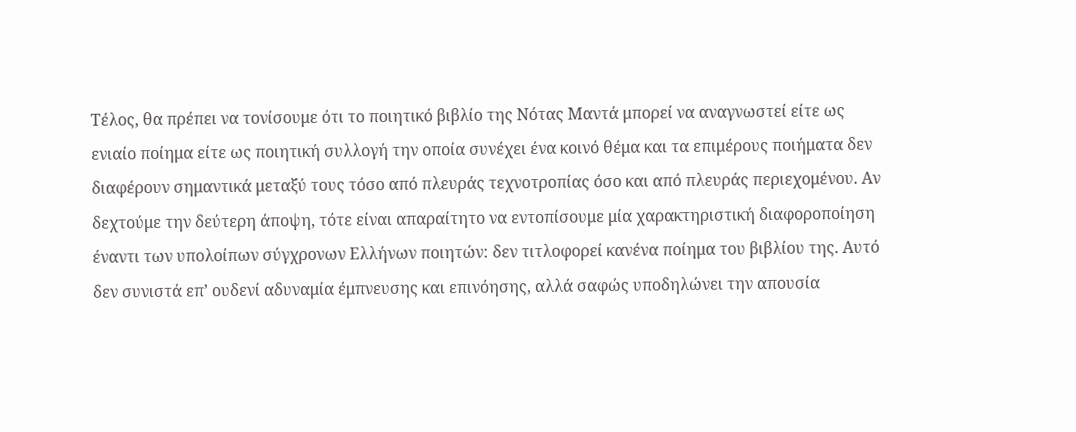Τέλος, θα πρέπει να τονίσουμε ότι το ποιητικό βιβλίο της Νότας Μαντά μπορεί να αναγνωστεί είτε ως ενιαίο ποίημα είτε ως ποιητική συλλογή την οποία συνέχει ένα κοινό θέμα και τα επιμέρους ποιήματα δεν διαφέρουν σημαντικά μεταξύ τους τόσο από πλευράς τεχνοτροπίας όσο και από πλευράς περιεχομένου. Αν δεχτούμε την δεύτερη άποψη, τότε είναι απαραίτητο να εντοπίσουμε μία χαρακτηριστική διαφοροποίηση έναντι των υπολοίπων σύγχρονων Ελλήνων ποιητών: δεν τιτλοφορεί κανένα ποίημα του βιβλίου της. Αυτό δεν συνιστά επ’ ουδενί αδυναμία έμπνευσης και επινόησης, αλλά σαφώς υποδηλώνει την απουσία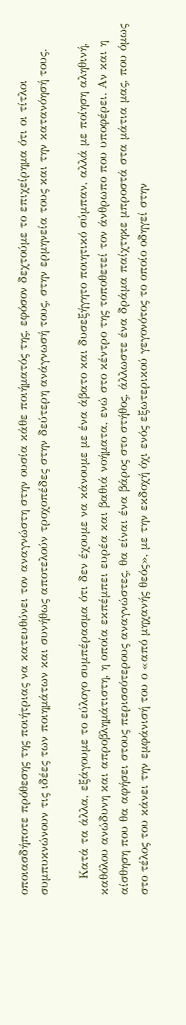οποιασδήποτε πρόθεσης της ποιήτριας να κατευθύνει τον αναγνώστη στην ουσία κάθε ποιήματός της, εφόσον δεχτούμε το επιχείρημα ότι οι τίτλοι συμπυκνώνουν τις ιδέες των ποιημάτων και συνήθως αποτελούν τροχοπέδες στην δεύτερη ανάγνωσή τους, στην ερμηνεία τους και την κατανόησή τους.

    Κατά τα άλλα, εξάγουμε το εύλογο συμπέρασμα ότι δεν έχουμε να κάνουμε με ένα άβατο και δυσεξήγητο ποιητικό σύμπαν, αλλά με ποίηση αληθινή, καθόλου ανώδυνη και απροβλημάτιστη, η οποία εκπέμπει ευρέα και βαθιά νοήματα, ενώ στο κέντρο της τοποθετεί τον άνθρωπο που υποφέρει. Αν και η αίσθηση που θα αφήσει στους περισσότερους αναγνώστες, θα είναι ένα βάρος στο στήθος, άλλωστε ένα δράμα παίχτηκε μπροστά στα μάτια μας, που όμως στο τέλος του κάνει την εμφάνισή του ο «από μηχανής θεός», με την εκδοχή όχι ενός εξωτερικού γεγονότος το οποίο οδηγεί στην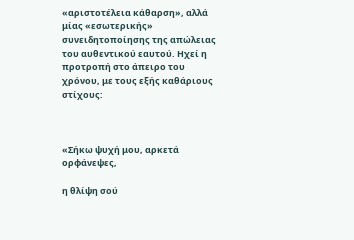«αριστοτέλεια κάθαρση», αλλά μίας «εσωτερικής» συνειδητοποίησης της απώλειας του αυθεντικού εαυτού. Ηχεί η προτροπή στο άπειρο του χρόνου, με τους εξής καθάριους στίχους:



«Σήκω ψυχή μου, αρκετά ορφάνεψες,

η θλίψη σού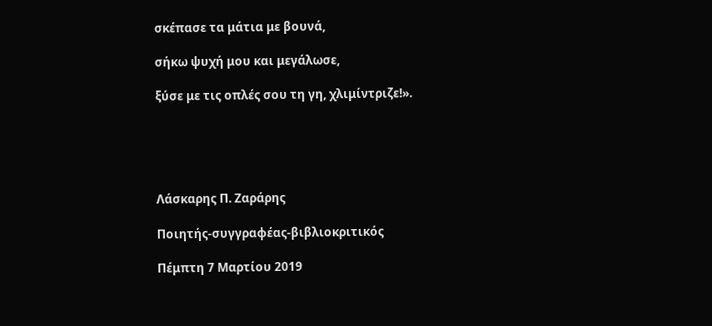σκέπασε τα μάτια με βουνά,

σήκω ψυχή μου και μεγάλωσε,

ξύσε με τις οπλές σου τη γη, χλιμίντριζε!».





Λάσκαρης Π. Ζαράρης

Ποιητής-συγγραφέας-βιβλιοκριτικός

Πέμπτη 7 Μαρτίου 2019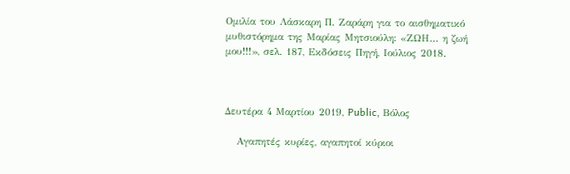Ομιλία του Λάσκαρη Π. Ζαράρη για το αισθηματικό μυθιστόρημα της Μαρίας Μητσιούλη: «ΖΩΗ... η ζωή μου!!!», σελ. 187, Εκδόσεις Πηγή, Ιούλιος 2018.



Δευτέρα 4 Μαρτίου 2019, Public, Βόλος

   Αγαπητές κυρίες, αγαπητοί κύριοι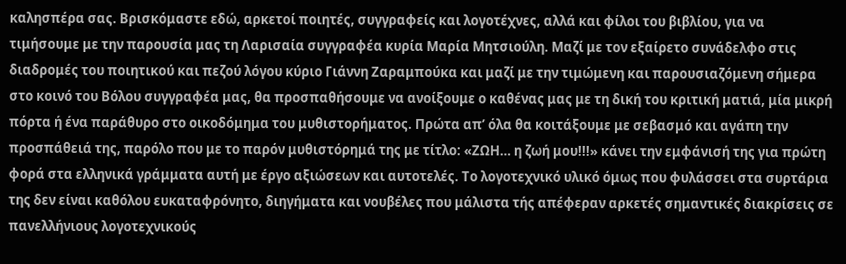καλησπέρα σας. Βρισκόμαστε εδώ, αρκετοί ποιητές, συγγραφείς και λογοτέχνες, αλλά και φίλοι του βιβλίου, για να τιμήσουμε με την παρουσία μας τη Λαρισαία συγγραφέα κυρία Μαρία Μητσιούλη. Μαζί με τον εξαίρετο συνάδελφο στις διαδρομές του ποιητικού και πεζού λόγου κύριο Γιάννη Ζαραμπούκα και μαζί με την τιμώμενη και παρουσιαζόμενη σήμερα στο κοινό του Βόλου συγγραφέα μας, θα προσπαθήσουμε να ανοίξουμε ο καθένας μας με τη δική του κριτική ματιά, μία μικρή πόρτα ή ένα παράθυρο στο οικοδόμημα του μυθιστορήματος. Πρώτα απ’ όλα θα κοιτάξουμε με σεβασμό και αγάπη την προσπάθειά της, παρόλο που με το παρόν μυθιστόρημά της με τίτλο: «ΖΩΗ… η ζωή μου!!!» κάνει την εμφάνισή της για πρώτη φορά στα ελληνικά γράμματα αυτή με έργο αξιώσεων και αυτοτελές. Το λογοτεχνικό υλικό όμως που φυλάσσει στα συρτάρια της δεν είναι καθόλου ευκαταφρόνητο, διηγήματα και νουβέλες που μάλιστα τής απέφεραν αρκετές σημαντικές διακρίσεις σε πανελλήνιους λογοτεχνικούς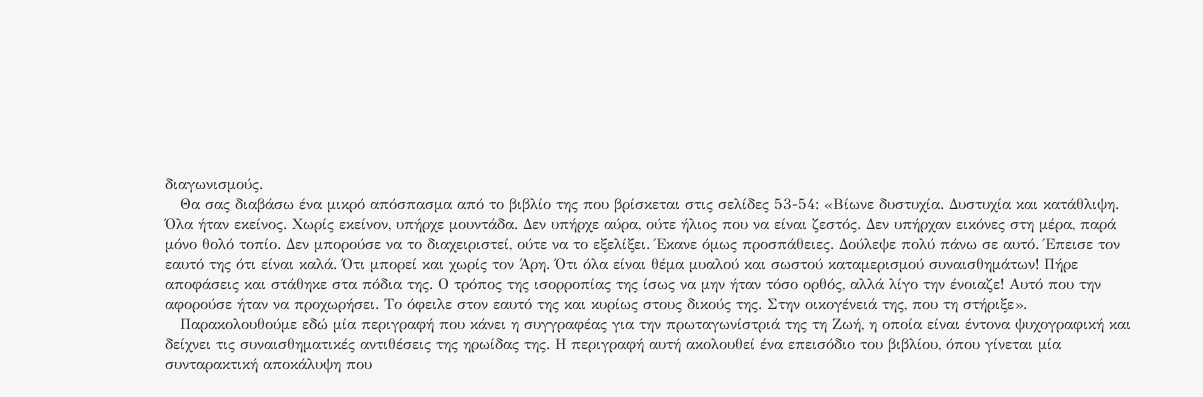διαγωνισμούς.
   Θα σας διαβάσω ένα μικρό απόσπασμα από το βιβλίο της που βρίσκεται στις σελίδες 53-54: «Βίωνε δυστυχία. Δυστυχία και κατάθλιψη. Όλα ήταν εκείνος. Χωρίς εκείνον, υπήρχε μουντάδα. Δεν υπήρχε αύρα, ούτε ήλιος που να είναι ζεστός. Δεν υπήρχαν εικόνες στη μέρα, παρά μόνο θολό τοπίο. Δεν μπορούσε να το διαχειριστεί, ούτε να το εξελίξει. Έκανε όμως προσπάθειες. Δούλεψε πολύ πάνω σε αυτό. Έπεισε τον εαυτό της ότι είναι καλά. Ότι μπορεί και χωρίς τον Άρη. Ότι όλα είναι θέμα μυαλού και σωστού καταμερισμού συναισθημάτων! Πήρε αποφάσεις και στάθηκε στα πόδια της. Ο τρόπος της ισορροπίας της ίσως να μην ήταν τόσο ορθός, αλλά λίγο την ένοιαζε! Αυτό που την αφορούσε ήταν να προχωρήσει. Το όφειλε στον εαυτό της και κυρίως στους δικούς της. Στην οικογένειά της, που τη στήριξε».
   Παρακολουθούμε εδώ μία περιγραφή που κάνει η συγγραφέας για την πρωταγωνίστριά της τη Ζωή, η οποία είναι έντονα ψυχογραφική και δείχνει τις συναισθηματικές αντιθέσεις της ηρωίδας της. Η περιγραφή αυτή ακολουθεί ένα επεισόδιο του βιβλίου, όπου γίνεται μία συνταρακτική αποκάλυψη που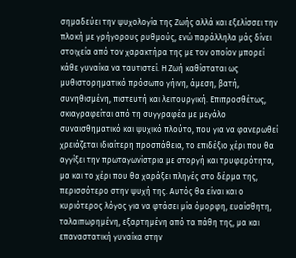σημαδεύει την ψυχολογία της Ζωής αλλά και εξελίσσει την πλοκή με γρήγορους ρυθμούς, ενώ παράλληλα μάς δίνει στοιχεία από τον χαρακτήρα της με τον οποίον μπορεί κάθε γυναίκα να ταυτιστεί. Η Ζωή καθίσταται ως μυθιστορηματικό πρόσωπο γήινη, άμεση, βατή, συνηθισμένη, πιστευτή και λειτουργική. Επιπροσθέτως, σκιαγραφείται από τη συγγραφέα με μεγάλο συναισθηματικό και ψυχικό πλούτο, που για να φανερωθεί χρειάζεται ιδιαίτερη προσπάθεια, το επιδέξιο χέρι που θα αγγίξει την πρωταγωνίστρια με στοργή και τρυφερότητα, μα και το χέρι που θα χαράξει πληγές στο δέρμα της, περισσότερο στην ψυχή της. Αυτός θα είναι και ο κυριότερος λόγος για να φτάσει μία όμορφη, ευαίσθητη, ταλαιπωρημένη, εξαρτημένη από τα πάθη της, μα και επαναστατική γυναίκα στην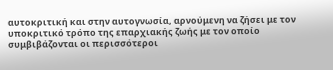αυτοκριτική και στην αυτογνωσία, αρνούμενη να ζήσει με τον υποκριτικό τρόπο της επαρχιακής ζωής με τον οποίο συμβιβάζονται οι περισσότεροι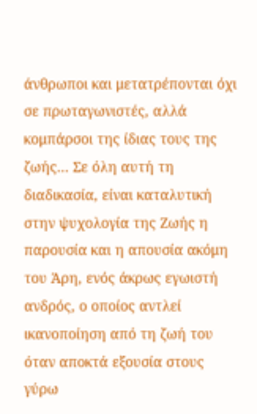άνθρωποι και μετατρέπονται όχι σε πρωταγωνιστές, αλλά κομπάρσοι της ίδιας τους της ζωής... Σε όλη αυτή τη διαδικασία, είναι καταλυτική στην ψυχολογία της Ζωής η παρουσία και η απουσία ακόμη του Άρη, ενός άκρως εγωιστή ανδρός, ο οποίος αντλεί ικανοποίηση από τη ζωή του όταν αποκτά εξουσία στους γύρω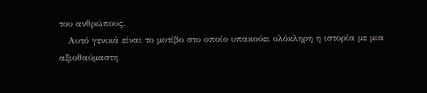του ανθρώπους.
   Αυτό γενικά είναι το μοτίβο στο οποίο υπακούει ολόκληρη η ιστορία με μια αξιοθαύμαστη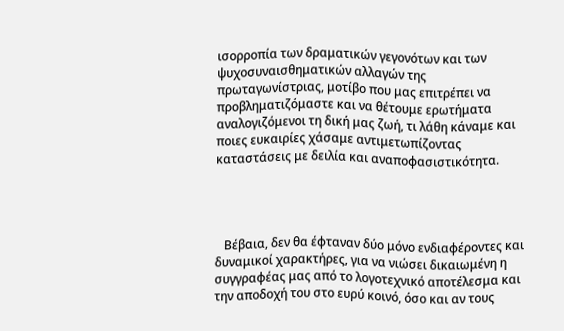ισορροπία των δραματικών γεγονότων και των ψυχοσυναισθηματικών αλλαγών της πρωταγωνίστριας, μοτίβο που μας επιτρέπει να προβληματιζόμαστε και να θέτουμε ερωτήματα αναλογιζόμενοι τη δική μας ζωή, τι λάθη κάναμε και ποιες ευκαιρίες χάσαμε αντιμετωπίζοντας καταστάσεις με δειλία και αναποφασιστικότητα.




   Βέβαια, δεν θα έφταναν δύο μόνο ενδιαφέροντες και δυναμικοί χαρακτήρες, για να νιώσει δικαιωμένη η συγγραφέας μας από το λογοτεχνικό αποτέλεσμα και την αποδοχή του στο ευρύ κοινό, όσο και αν τους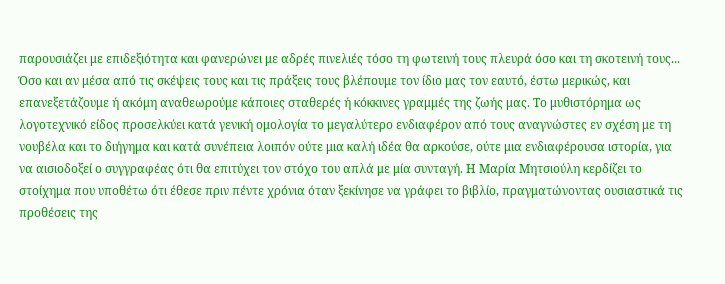παρουσιάζει με επιδεξιότητα και φανερώνει με αδρές πινελιές τόσο τη φωτεινή τους πλευρά όσο και τη σκοτεινή τους... Όσο και αν μέσα από τις σκέψεις τους και τις πράξεις τους βλέπουμε τον ίδιο μας τον εαυτό, έστω μερικώς, και επανεξετάζουμε ή ακόμη αναθεωρούμε κάποιες σταθερές ή κόκκινες γραμμές της ζωής μας. Το μυθιστόρημα ως λογοτεχνικό είδος προσελκύει κατά γενική ομολογία το μεγαλύτερο ενδιαφέρον από τους αναγνώστες εν σχέση με τη νουβέλα και το διήγημα και κατά συνέπεια λοιπόν ούτε μια καλή ιδέα θα αρκούσε, ούτε μια ενδιαφέρουσα ιστορία, για να αισιοδοξεί ο συγγραφέας ότι θα επιτύχει τον στόχο του απλά με μία συνταγή. Η Μαρία Μητσιούλη κερδίζει το στοίχημα που υποθέτω ότι έθεσε πριν πέντε χρόνια όταν ξεκίνησε να γράφει το βιβλίο, πραγματώνοντας ουσιαστικά τις προθέσεις της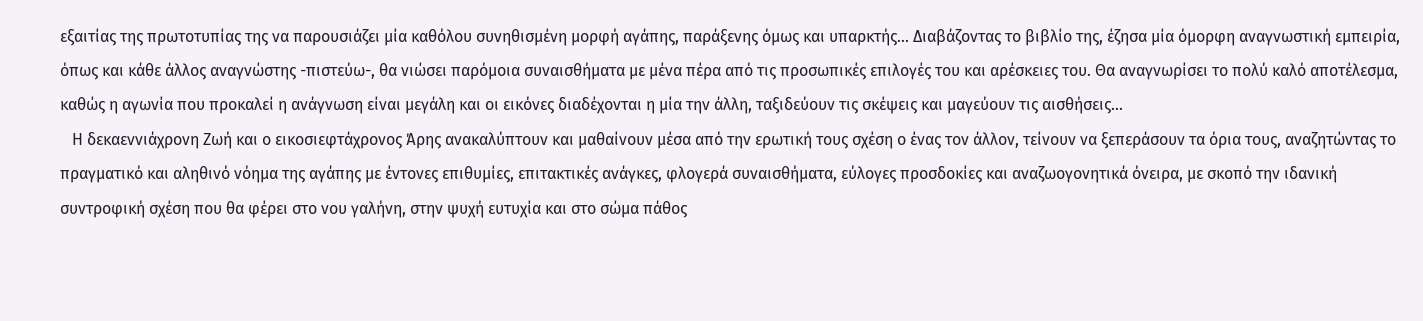εξαιτίας της πρωτοτυπίας της να παρουσιάζει μία καθόλου συνηθισμένη μορφή αγάπης, παράξενης όμως και υπαρκτής... Διαβάζοντας το βιβλίο της, έζησα μία όμορφη αναγνωστική εμπειρία, όπως και κάθε άλλος αναγνώστης -πιστεύω-, θα νιώσει παρόμοια συναισθήματα με μένα πέρα από τις προσωπικές επιλογές του και αρέσκειες του. Θα αναγνωρίσει το πολύ καλό αποτέλεσμα, καθώς η αγωνία που προκαλεί η ανάγνωση είναι μεγάλη και οι εικόνες διαδέχονται η μία την άλλη, ταξιδεύουν τις σκέψεις και μαγεύουν τις αισθήσεις...
   Η δεκαεννιάχρονη Ζωή και ο εικοσιεφτάχρονος Άρης ανακαλύπτουν και μαθαίνουν μέσα από την ερωτική τους σχέση ο ένας τον άλλον, τείνουν να ξεπεράσουν τα όρια τους, αναζητώντας το πραγματικό και αληθινό νόημα της αγάπης με έντονες επιθυμίες, επιτακτικές ανάγκες, φλογερά συναισθήματα, εύλογες προσδοκίες και αναζωογονητικά όνειρα, με σκοπό την ιδανική συντροφική σχέση που θα φέρει στο νου γαλήνη, στην ψυχή ευτυχία και στο σώμα πάθος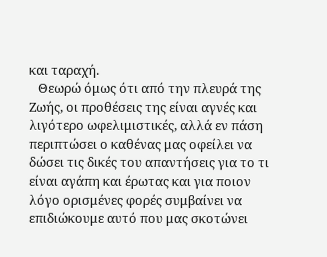και ταραχή.
   Θεωρώ όμως ότι από την πλευρά της Ζωής, οι προθέσεις της είναι αγνές και λιγότερο ωφελιμιστικές, αλλά εν πάση περιπτώσει ο καθένας μας οφείλει να δώσει τις δικές του απαντήσεις για το τι είναι αγάπη και έρωτας και για ποιον λόγο ορισμένες φορές συμβαίνει να επιδιώκουμε αυτό που μας σκοτώνει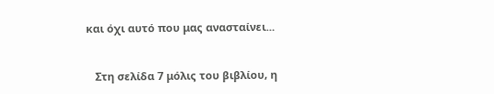και όχι αυτό που μας ανασταίνει...


   Στη σελίδα 7 μόλις του βιβλίου, η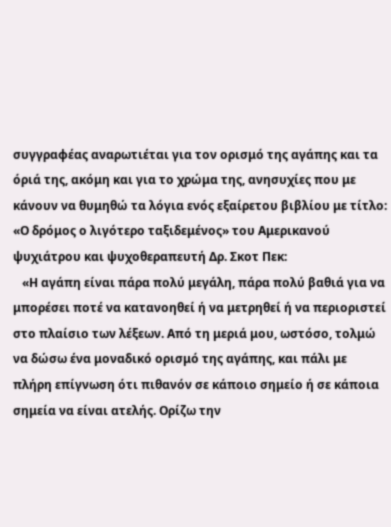συγγραφέας αναρωτιέται για τον ορισμό της αγάπης και τα όριά της, ακόμη και για το χρώμα της, ανησυχίες που με κάνουν να θυμηθώ τα λόγια ενός εξαίρετου βιβλίου με τίτλο: «Ο δρόμος ο λιγότερο ταξιδεμένος» του Αμερικανού ψυχιάτρου και ψυχοθεραπευτή Δρ. Σκοτ Πεκ:
   «Η αγάπη είναι πάρα πολύ μεγάλη, πάρα πολύ βαθιά για να μπορέσει ποτέ να κατανοηθεί ή να μετρηθεί ή να περιοριστεί στο πλαίσιο των λέξεων. Από τη μεριά μου, ωστόσο, τολμώ να δώσω ένα μοναδικό ορισμό της αγάπης, και πάλι με πλήρη επίγνωση ότι πιθανόν σε κάποιο σημείο ή σε κάποια σημεία να είναι ατελής. Ορίζω την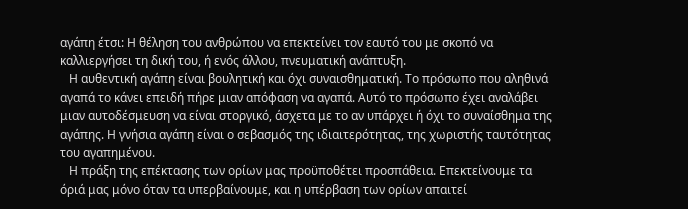αγάπη έτσι: Η θέληση του ανθρώπου να επεκτείνει τον εαυτό του με σκοπό να καλλιεργήσει τη δική του, ή ενός άλλου, πνευματική ανάπτυξη.
   Η αυθεντική αγάπη είναι βουλητική και όχι συναισθηματική. Το πρόσωπο που αληθινά αγαπά το κάνει επειδή πήρε μιαν απόφαση να αγαπά. Αυτό το πρόσωπο έχει αναλάβει μιαν αυτοδέσμευση να είναι στοργικό, άσχετα με το αν υπάρχει ή όχι το συναίσθημα της αγάπης. Η γνήσια αγάπη είναι ο σεβασμός της ιδιαιτερότητας, της χωριστής ταυτότητας του αγαπημένου.
   Η πράξη της επέκτασης των ορίων μας προϋποθέτει προσπάθεια. Επεκτείνουμε τα όριά μας μόνο όταν τα υπερβαίνουμε, και η υπέρβαση των ορίων απαιτεί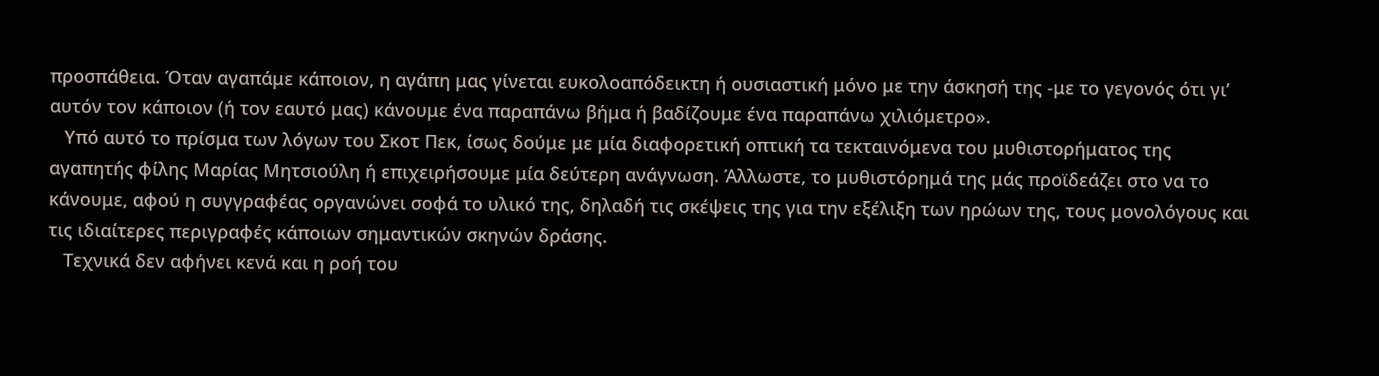προσπάθεια. Όταν αγαπάμε κάποιον, η αγάπη μας γίνεται ευκολοαπόδεικτη ή ουσιαστική μόνο με την άσκησή της -με το γεγονός ότι γι’ αυτόν τον κάποιον (ή τον εαυτό μας) κάνουμε ένα παραπάνω βήμα ή βαδίζουμε ένα παραπάνω χιλιόμετρο».
   Υπό αυτό το πρίσμα των λόγων του Σκοτ Πεκ, ίσως δούμε με μία διαφορετική οπτική τα τεκταινόμενα του μυθιστορήματος της αγαπητής φίλης Μαρίας Μητσιούλη ή επιχειρήσουμε μία δεύτερη ανάγνωση. Άλλωστε, το μυθιστόρημά της μάς προϊδεάζει στο να το κάνουμε, αφού η συγγραφέας οργανώνει σοφά το υλικό της, δηλαδή τις σκέψεις της για την εξέλιξη των ηρώων της, τους μονολόγους και τις ιδιαίτερες περιγραφές κάποιων σημαντικών σκηνών δράσης.
   Τεχνικά δεν αφήνει κενά και η ροή του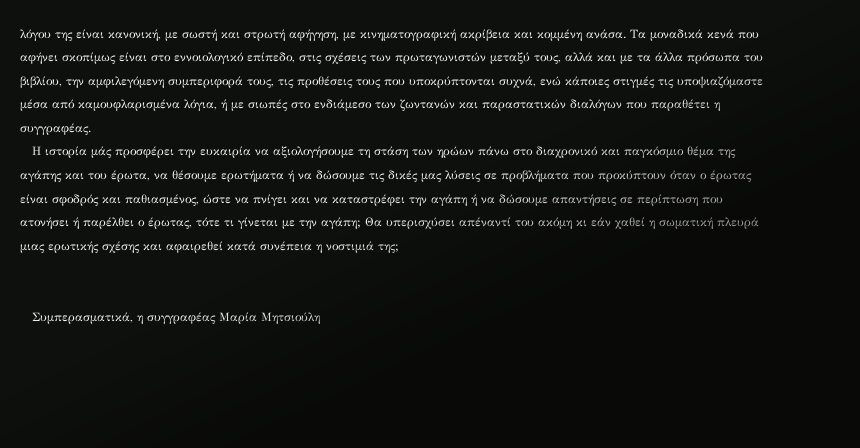λόγου της είναι κανονική, με σωστή και στρωτή αφήγηση, με κινηματογραφική ακρίβεια και κομμένη ανάσα. Τα μοναδικά κενά που αφήνει σκοπίμως είναι στο εννοιολογικό επίπεδο, στις σχέσεις των πρωταγωνιστών μεταξύ τους, αλλά και με τα άλλα πρόσωπα του βιβλίου, την αμφιλεγόμενη συμπεριφορά τους, τις προθέσεις τους που υποκρύπτονται συχνά, ενώ κάποιες στιγμές τις υποψιαζόμαστε μέσα από καμουφλαρισμένα λόγια, ή με σιωπές στο ενδιάμεσο των ζωντανών και παραστατικών διαλόγων που παραθέτει η συγγραφέας.
   Η ιστορία μάς προσφέρει την ευκαιρία να αξιολογήσουμε τη στάση των ηρώων πάνω στο διαχρονικό και παγκόσμιο θέμα της αγάπης και του έρωτα, να θέσουμε ερωτήματα ή να δώσουμε τις δικές μας λύσεις σε προβλήματα που προκύπτουν όταν ο έρωτας είναι σφοδρός και παθιασμένος, ώστε να πνίγει και να καταστρέφει την αγάπη ή να δώσουμε απαντήσεις σε περίπτωση που ατονήσει ή παρέλθει ο έρωτας, τότε τι γίνεται με την αγάπη; Θα υπερισχύσει απέναντί του ακόμη κι εάν χαθεί η σωματική πλευρά μιας ερωτικής σχέσης και αφαιρεθεί κατά συνέπεια η νοστιμιά της;


   Συμπερασματικά, η συγγραφέας Μαρία Μητσιούλη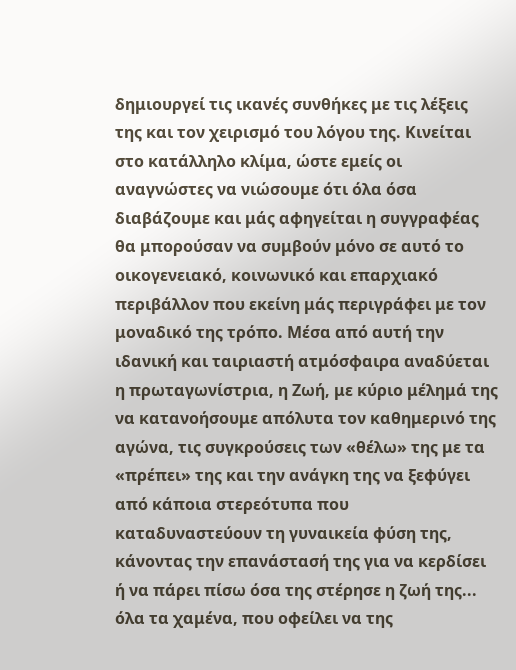δημιουργεί τις ικανές συνθήκες με τις λέξεις της και τον χειρισμό του λόγου της. Κινείται στο κατάλληλο κλίμα, ώστε εμείς οι αναγνώστες να νιώσουμε ότι όλα όσα διαβάζουμε και μάς αφηγείται η συγγραφέας θα μπορούσαν να συμβούν μόνο σε αυτό το οικογενειακό, κοινωνικό και επαρχιακό περιβάλλον που εκείνη μάς περιγράφει με τον μοναδικό της τρόπο. Μέσα από αυτή την ιδανική και ταιριαστή ατμόσφαιρα αναδύεται η πρωταγωνίστρια, η Ζωή, με κύριο μέλημά της να κατανοήσουμε απόλυτα τον καθημερινό της αγώνα, τις συγκρούσεις των «θέλω» της με τα «πρέπει» της και την ανάγκη της να ξεφύγει από κάποια στερεότυπα που καταδυναστεύουν τη γυναικεία φύση της, κάνοντας την επανάστασή της για να κερδίσει ή να πάρει πίσω όσα της στέρησε η ζωή της... όλα τα χαμένα, που οφείλει να της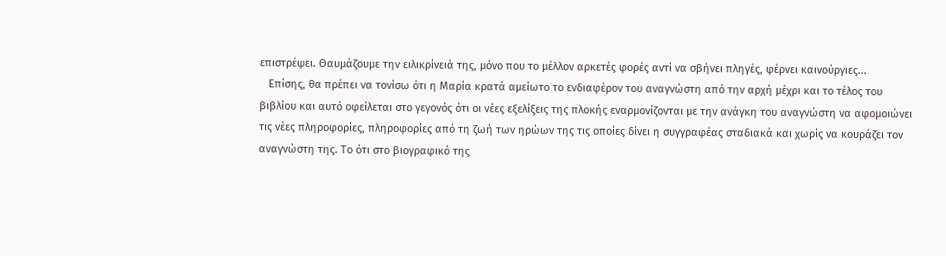επιστρέψει. Θαυμάζουμε την ειλικρίνειά της, μόνο που το μέλλον αρκετές φορές αντί να σβήνει πληγές, φέρνει καινούργιες...
   Επίσης, θα πρέπει να τονίσω ότι η Μαρία κρατά αμείωτο το ενδιαφέρον του αναγνώστη από την αρχή μέχρι και το τέλος του βιβλίου και αυτό οφείλεται στο γεγονός ότι οι νέες εξελίξεις της πλοκής εναρμονίζονται με την ανάγκη του αναγνώστη να αφομοιώνει τις νέες πληροφορίες, πληροφορίες από τη ζωή των ηρώων της τις οποίες δίνει η συγγραφέας σταδιακά και χωρίς να κουράζει τον αναγνώστη της. Το ότι στο βιογραφικό της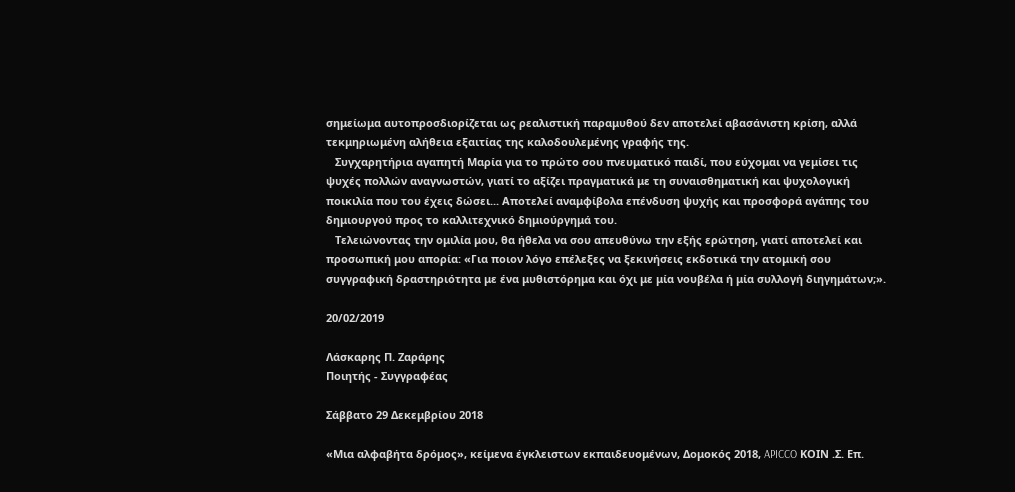σημείωμα αυτοπροσδιορίζεται ως ρεαλιστική παραμυθού δεν αποτελεί αβασάνιστη κρίση, αλλά τεκμηριωμένη αλήθεια εξαιτίας της καλοδουλεμένης γραφής της.
   Συγχαρητήρια αγαπητή Μαρία για το πρώτο σου πνευματικό παιδί, που εύχομαι να γεμίσει τις ψυχές πολλών αναγνωστών, γιατί το αξίζει πραγματικά με τη συναισθηματική και ψυχολογική ποικιλία που του έχεις δώσει... Αποτελεί αναμφίβολα επένδυση ψυχής και προσφορά αγάπης του δημιουργού προς το καλλιτεχνικό δημιούργημά του.
   Τελειώνοντας την ομιλία μου, θα ήθελα να σου απευθύνω την εξής ερώτηση, γιατί αποτελεί και προσωπική μου απορία: «Για ποιον λόγο επέλεξες να ξεκινήσεις εκδοτικά την ατομική σου συγγραφική δραστηριότητα με ένα μυθιστόρημα και όχι με μία νουβέλα ή μία συλλογή διηγημάτων;».

20/02/2019

Λάσκαρης Π. Ζαράρης
Ποιητής - Συγγραφέας

Σάββατο 29 Δεκεμβρίου 2018

«Μια αλφαβήτα δρόμος», κείμενα έγκλειστων εκπαιδευομένων, Δομοκός 2018, APICCO ΚΟΙΝ .Σ. Επ.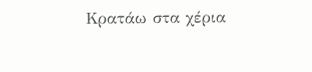Κρατάω στα χέρια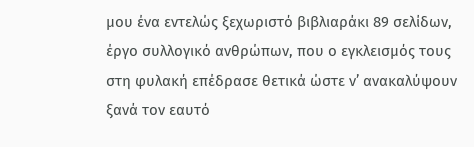μου ένα εντελώς ξεχωριστό βιβλιαράκι 89 σελίδων, έργο συλλογικό ανθρώπων, που ο εγκλεισμός τους στη φυλακή επέδρασε θετικά ώστε ν’ ανακαλύψουν ξανά τον εαυτό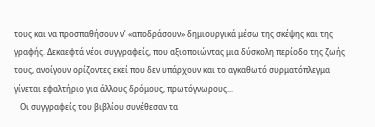τους και να προσπαθήσουν ν’ «αποδράσουν» δημιουργικά μέσω της σκέψης και της γραφής. Δεκαεφτά νέοι συγγραφείς, που αξιοποιώντας μια δύσκολη περίοδο της ζωής τους, ανοίγουν ορίζοντες εκεί που δεν υπάρχουν και το αγκαθωτό συρματόπλεγμα γίνεται εφαλτήριο για άλλους δρόμους, πρωτόγνωρους...
   Οι συγγραφείς του βιβλίου συνέθεσαν τα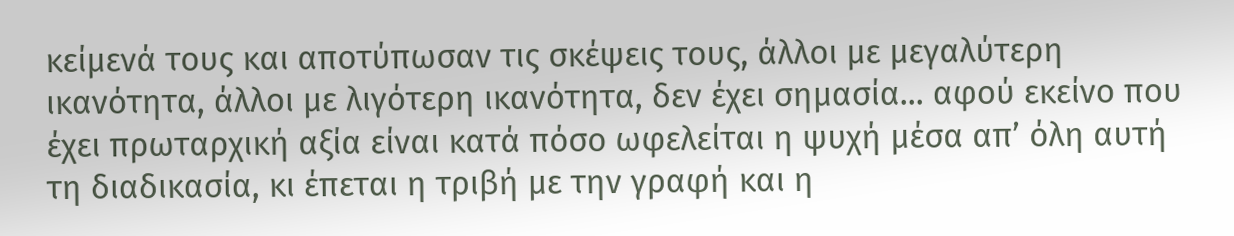κείμενά τους και αποτύπωσαν τις σκέψεις τους, άλλοι με μεγαλύτερη ικανότητα, άλλοι με λιγότερη ικανότητα, δεν έχει σημασία... αφού εκείνο που έχει πρωταρχική αξία είναι κατά πόσο ωφελείται η ψυχή μέσα απ’ όλη αυτή τη διαδικασία, κι έπεται η τριβή με την γραφή και η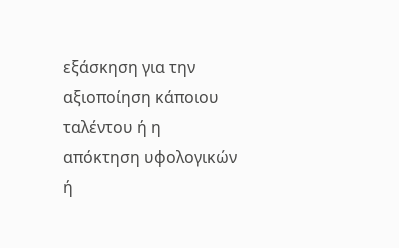εξάσκηση για την αξιοποίηση κάποιου ταλέντου ή η απόκτηση υφολογικών ή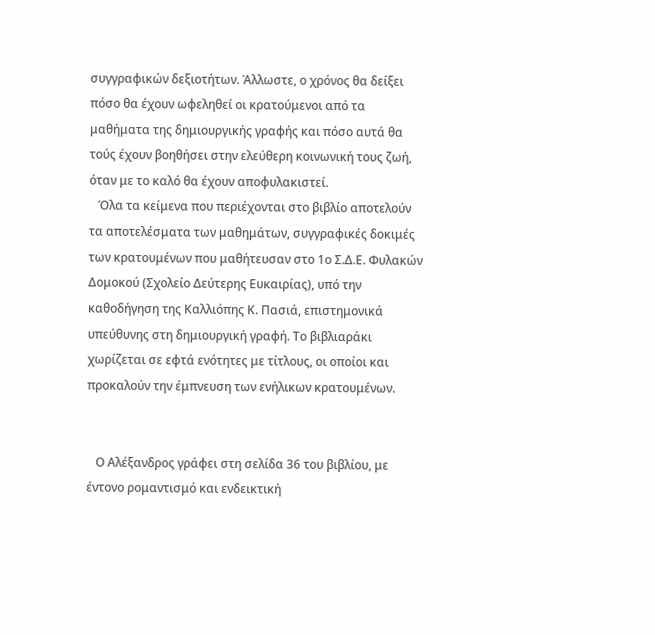συγγραφικών δεξιοτήτων. Άλλωστε, ο χρόνος θα δείξει πόσο θα έχουν ωφεληθεί οι κρατούμενοι από τα μαθήματα της δημιουργικής γραφής και πόσο αυτά θα τούς έχουν βοηθήσει στην ελεύθερη κοινωνική τους ζωή, όταν με το καλό θα έχουν αποφυλακιστεί.
   Όλα τα κείμενα που περιέχονται στο βιβλίο αποτελούν τα αποτελέσματα των μαθημάτων, συγγραφικές δοκιμές των κρατουμένων που μαθήτευσαν στο 1ο Σ.Δ.Ε. Φυλακών Δομοκού (Σχολείο Δεύτερης Ευκαιρίας), υπό την καθοδήγηση της Καλλιόπης Κ. Πασιά, επιστημονικά υπεύθυνης στη δημιουργική γραφή. Το βιβλιαράκι χωρίζεται σε εφτά ενότητες με τίτλους, οι οποίοι και προκαλούν την έμπνευση των ενήλικων κρατουμένων.


   Ο Αλέξανδρος γράφει στη σελίδα 36 του βιβλίου, με έντονο ρομαντισμό και ενδεικτική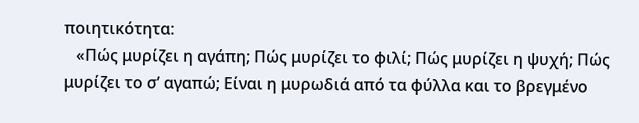ποιητικότητα:
   «Πώς μυρίζει η αγάπη; Πώς μυρίζει το φιλί; Πώς μυρίζει η ψυχή; Πώς μυρίζει το σ’ αγαπώ; Είναι η μυρωδιά από τα φύλλα και το βρεγμένο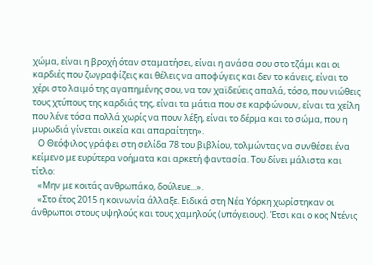χώμα, είναι η βροχή όταν σταματήσει, είναι η ανάσα σου στο τζάμι και οι καρδιές που ζωγραφίζεις και θέλεις να αποφύγεις και δεν το κάνεις, είναι το χέρι στο λαιμό της αγαπημένης σου, να τον χαϊδεύεις απαλά, τόσο, που νιώθεις τους χτύπους της καρδιάς της, είναι τα μάτια που σε καρφώνουν, είναι τα χείλη που λένε τόσα πολλά χωρίς να πουν λέξη, είναι το δέρμα και το σώμα, που η μυρωδιά γίνεται οικεία και απαραίτητη».
   Ο Θεόφιλος γράφει στη σελίδα 78 του βιβλίου, τολμώντας να συνθέσει ένα κείμενο με ευρύτερα νοήματα και αρκετή φαντασία. Του δίνει μάλιστα και τίτλο:
   «Μην με κοιτάς ανθρωπάκο, δούλευε...».
   «Στο έτος 2015 η κοινωνία άλλαξε. Ειδικά στη Νέα Υόρκη χωρίστηκαν οι άνθρωποι στους υψηλούς και τους χαμηλούς (υπόγειους). Έτσι και ο κος Ντένις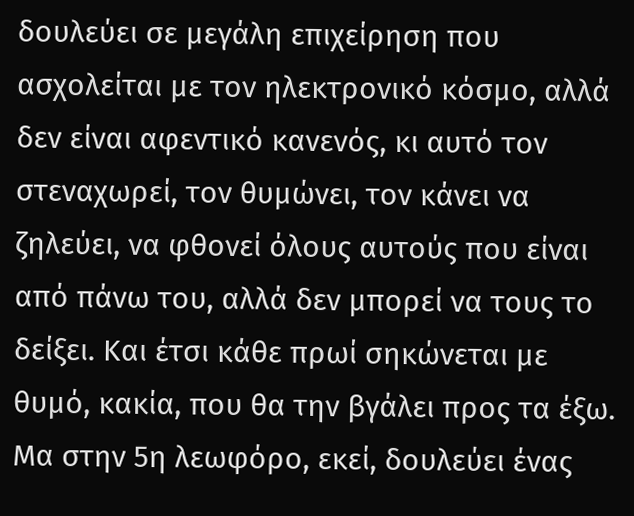δουλεύει σε μεγάλη επιχείρηση που ασχολείται με τον ηλεκτρονικό κόσμο, αλλά δεν είναι αφεντικό κανενός, κι αυτό τον στεναχωρεί, τον θυμώνει, τον κάνει να ζηλεύει, να φθονεί όλους αυτούς που είναι από πάνω του, αλλά δεν μπορεί να τους το δείξει. Και έτσι κάθε πρωί σηκώνεται με θυμό, κακία, που θα την βγάλει προς τα έξω. Μα στην 5η λεωφόρο, εκεί, δουλεύει ένας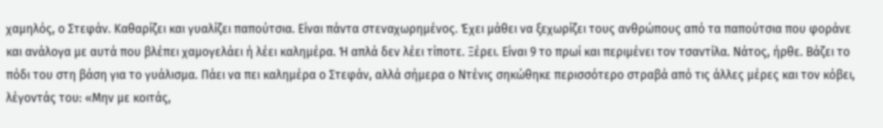χαμηλός, ο Στεφάν. Καθαρίζει και γυαλίζει παπούτσια. Είναι πάντα στεναχωρημένος. Έχει μάθει να ξεχωρίζει τους ανθρώπους από τα παπούτσια που φοράνε και ανάλογα με αυτά που βλέπει χαμογελάει ή λέει καλημέρα. Ή απλά δεν λέει τίποτε. Ξέρει. Είναι 9 το πρωί και περιμένει τον τσαντίλα. Νάτος, ήρθε. Βάζει το πόδι του στη βάση για το γυάλισμα. Πάει να πει καλημέρα ο Στεφάν, αλλά σήμερα ο Ντένις σηκώθηκε περισσότερο στραβά από τις άλλες μέρες και τον κόβει, λέγοντάς του: «Μην με κοιτάς,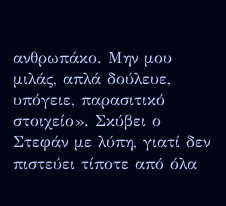ανθρωπάκο. Μην μου μιλάς, απλά δούλευε, υπόγειε, παρασιτικό στοιχείο». Σκύβει ο Στεφάν με λύπη, γιατί δεν πιστεύει τίποτε από όλα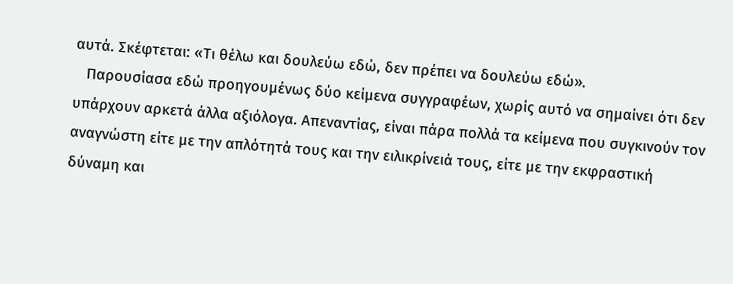αυτά. Σκέφτεται: «Τι θέλω και δουλεύω εδώ, δεν πρέπει να δουλεύω εδώ».
   Παρουσίασα εδώ προηγουμένως δύο κείμενα συγγραφέων, χωρίς αυτό να σημαίνει ότι δεν υπάρχουν αρκετά άλλα αξιόλογα. Απεναντίας, είναι πάρα πολλά τα κείμενα που συγκινούν τον αναγνώστη είτε με την απλότητά τους και την ειλικρίνειά τους, είτε με την εκφραστική δύναμη και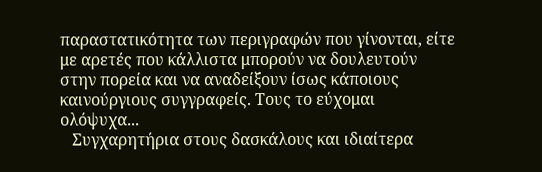παραστατικότητα των περιγραφών που γίνονται, είτε με αρετές που κάλλιστα μπορούν να δουλευτούν στην πορεία και να αναδείξουν ίσως κάποιους καινούργιους συγγραφείς. Τους το εύχομαι ολόψυχα...
   Συγχαρητήρια στους δασκάλους και ιδιαίτερα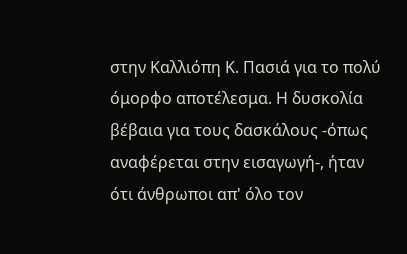στην Καλλιόπη Κ. Πασιά για το πολύ όμορφο αποτέλεσμα. Η δυσκολία βέβαια για τους δασκάλους -όπως αναφέρεται στην εισαγωγή-, ήταν ότι άνθρωποι απ' όλο τον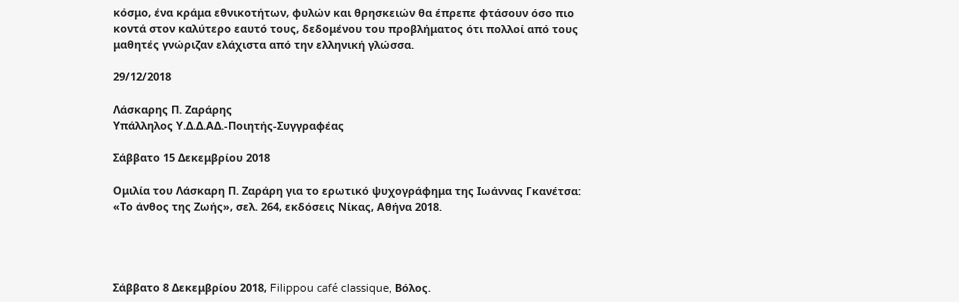κόσμο, ένα κράμα εθνικοτήτων, φυλών και θρησκειών θα έπρεπε φτάσουν όσο πιο κοντά στον καλύτερο εαυτό τους, δεδομένου του προβλήματος ότι πολλοί από τους μαθητές γνώριζαν ελάχιστα από την ελληνική γλώσσα.

29/12/2018

Λάσκαρης Π. Ζαράρης
Υπάλληλος Υ.Δ.Δ.ΑΔ.-Ποιητής-Συγγραφέας

Σάββατο 15 Δεκεμβρίου 2018

Ομιλία του Λάσκαρη Π. Ζαράρη για το ερωτικό ψυχογράφημα της Ιωάννας Γκανέτσα: «Το άνθος της Ζωής», σελ. 264, εκδόσεις Νίκας, Αθήνα 2018.




Σάββατο 8 Δεκεμβρίου 2018, Filippou café classique, Βόλος.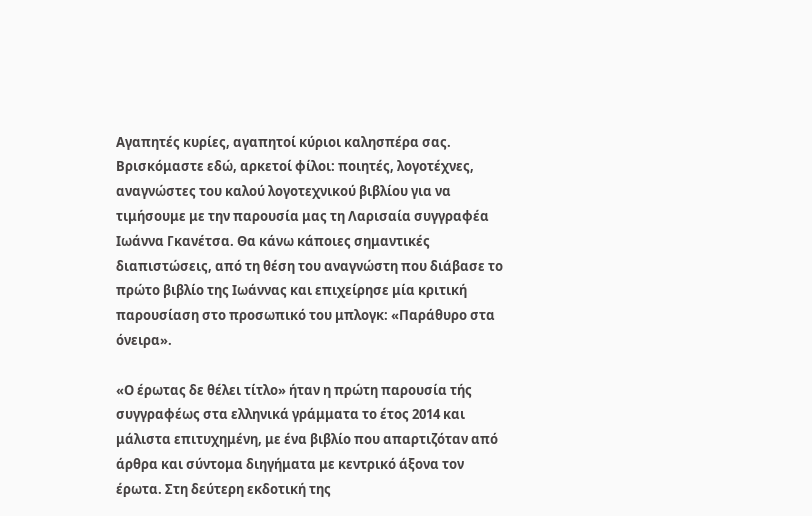Αγαπητές κυρίες, αγαπητοί κύριοι καλησπέρα σας. Bρισκόμαστε εδώ, αρκετοί φίλοι: ποιητές, λογοτέχνες, αναγνώστες του καλού λογοτεχνικού βιβλίου για να τιμήσουμε με την παρουσία μας τη Λαρισαία συγγραφέα Ιωάννα Γκανέτσα. Θα κάνω κάποιες σημαντικές διαπιστώσεις, από τη θέση του αναγνώστη που διάβασε το πρώτο βιβλίο της Ιωάννας και επιχείρησε μία κριτική παρουσίαση στο προσωπικό του μπλογκ: «Παράθυρο στα όνειρα».

«Ο έρωτας δε θέλει τίτλο» ήταν η πρώτη παρουσία τής συγγραφέως στα ελληνικά γράμματα το έτος 2014 και μάλιστα επιτυχημένη, με ένα βιβλίο που απαρτιζόταν από άρθρα και σύντομα διηγήματα με κεντρικό άξονα τον έρωτα. Στη δεύτερη εκδοτική της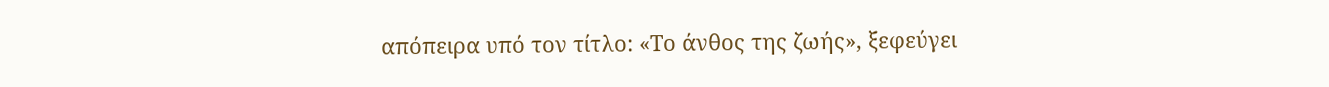απόπειρα υπό τον τίτλο: «Το άνθος της ζωής», ξεφεύγει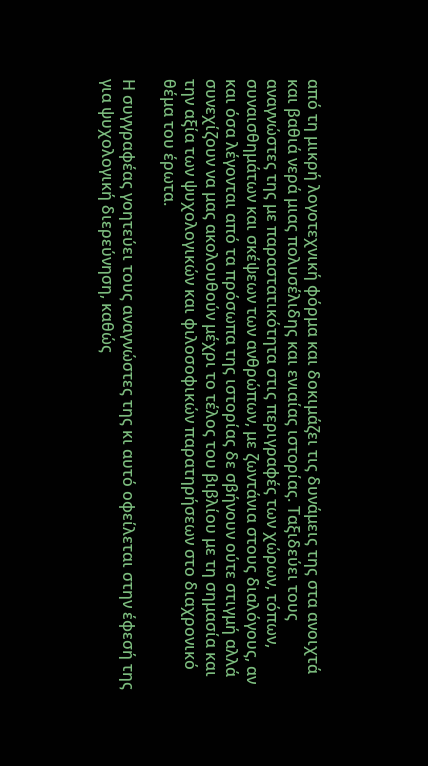από τη μικρή λογοτεχνική φόρμα και δοκιμάζει τις δυνάμεις της στα ανοιχτά και βαθιά νερά μιας πολυσέλιδης και ενιαίας ιστορίας. Ταξιδεύει τους αναγνώστες της με παραστατικότητα στις περιγραφές των χώρων, τόπων, συναισθημάτων και σκέψεων των ανθρώπων, με ζωντάνια στους διαλόγους, αν και όσα λέγονται από τα πρόσωπα της ιστορίας δε σβήνουν ούτε στιγμή αλλά συνεχίζουν να μας ακολουθούν μέχρι το τέλος του βιβλίου με τη σημασία και την αξία των ψυχολογικών και φιλοσοφικών παρατηρήσεων στο διαχρονικό θέμα του έρωτα.

Η συγγραφέας γοητεύει τους αναγνώστες της κι αυτό οφείλεται στην έφεσή της για ψυχολογική διερεύνηση, καθώς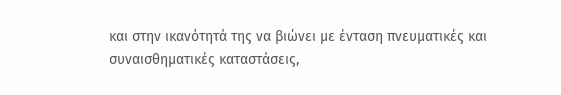και στην ικανότητά της να βιώνει με ένταση πνευματικές και συναισθηματικές καταστάσεις,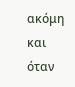ακόμη και όταν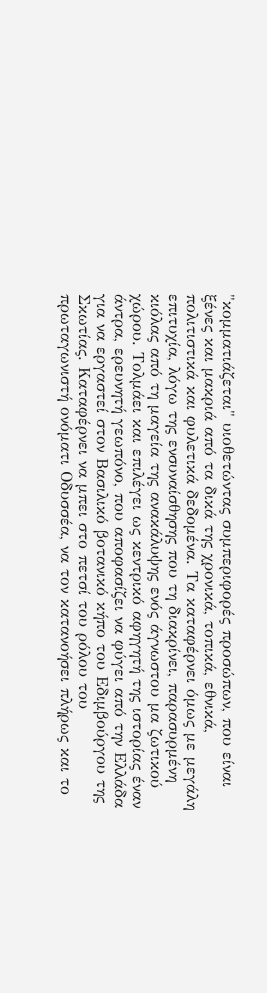"κομματιάζεται" υιοθετώντας συμπεριφορές προσώπων, που είναι ξένες και μακριά από τα δικά της χρονικά, τοπικά, εθνικά, πολιτιστικά και φυλετικά δεδομένα. Τα καταφέρνει όμως με μεγάλη επιτυχία, λόγω της ενσυναίσθησης που τη διακρίνει, παρασυρμένη κιόλας από τη μαγεία της ανακάλυψης ενός άγνωστου μα ζωτικού χώρου. Τολμάει και επιλέγει ως κεντρικό αφηγητή της ιστορίας έναν άντρα, ερευνητή γεωπόνο, που αποφασίζει να φύγει από την Ελλάδα για να εργαστεί στον Βασιλικό βοτανικό κήπο του Εδιμβούργου της Σκωτίας. Καταφέρνει να μπει στο πετσί του ρόλου του πρωταγωνιστή ονόματι Οδυσσέα, να τον κατανοήσει πλήρως και το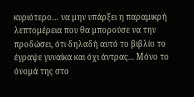κυριότερο… να μην υπάρξει η παραμικρή λεπτομέρεια που θα μπορούσε να την προδώσει, ότι δηλαδή αυτό το βιβλίο το έγραψε γυναίκα και όχι άντρας... Μόνο το όνομά της στο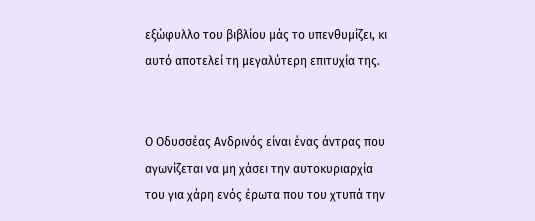εξώφυλλο του βιβλίου μάς το υπενθυμίζει, κι αυτό αποτελεί τη μεγαλύτερη επιτυχία της.


Ο Οδυσσέας Ανδρινός είναι ένας άντρας που αγωνίζεται να μη χάσει την αυτοκυριαρχία του για χάρη ενός έρωτα που του χτυπά την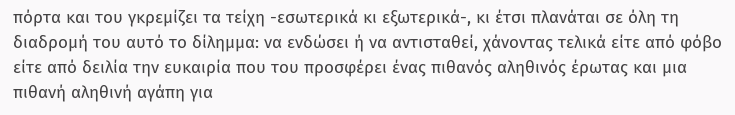πόρτα και του γκρεμίζει τα τείχη -εσωτερικά κι εξωτερικά-, κι έτσι πλανάται σε όλη τη διαδρομή του αυτό το δίλημμα: να ενδώσει ή να αντισταθεί, χάνοντας τελικά είτε από φόβο είτε από δειλία την ευκαιρία που του προσφέρει ένας πιθανός αληθινός έρωτας και μια πιθανή αληθινή αγάπη για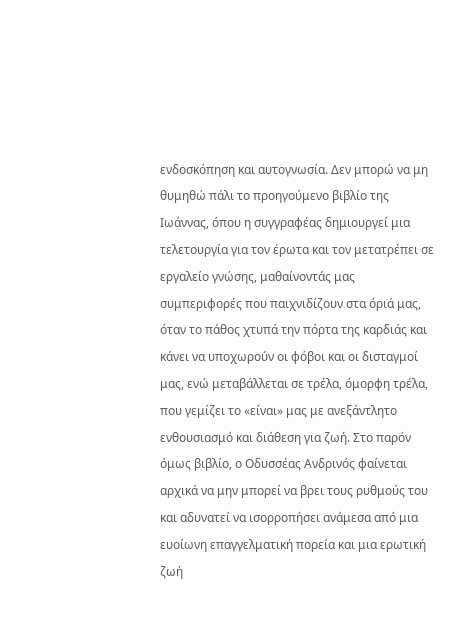ενδοσκόπηση και αυτογνωσία. Δεν μπορώ να μη θυμηθώ πάλι το προηγούμενο βιβλίο της Ιωάννας, όπου η συγγραφέας δημιουργεί μια τελετουργία για τον έρωτα και τον μετατρέπει σε εργαλείο γνώσης, μαθαίνοντάς μας συμπεριφορές που παιχνιδίζουν στα όριά μας, όταν το πάθος χτυπά την πόρτα της καρδιάς και κάνει να υποχωρούν οι φόβοι και οι δισταγμοί μας, ενώ μεταβάλλεται σε τρέλα, όμορφη τρέλα, που γεμίζει το «είναι» μας με ανεξάντλητο ενθουσιασμό και διάθεση για ζωή. Στο παρόν όμως βιβλίο, ο Οδυσσέας Ανδρινός φαίνεται αρχικά να μην μπορεί να βρει τους ρυθμούς του και αδυνατεί να ισορροπήσει ανάμεσα από μια ευοίωνη επαγγελματική πορεία και μια ερωτική ζωή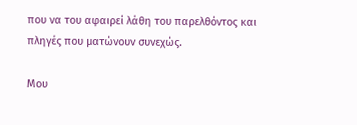που να του αφαιρεί λάθη του παρελθόντος και πληγές που ματώνουν συνεχώς.

Μου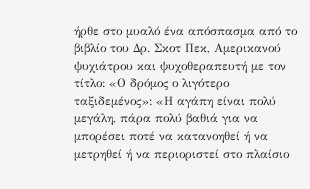ήρθε στο μυαλό ένα απόσπασμα από το βιβλίο του Δρ. Σκοτ Πεκ, Αμερικανού ψυχιάτρου και ψυχοθεραπευτή με τον τίτλο: «Ο δρόμος ο λιγότερο ταξιδεμένος»: «Η αγάπη είναι πολύ μεγάλη, πάρα πολύ βαθιά για να μπορέσει ποτέ να κατανοηθεί ή να μετρηθεί ή να περιοριστεί στο πλαίσιο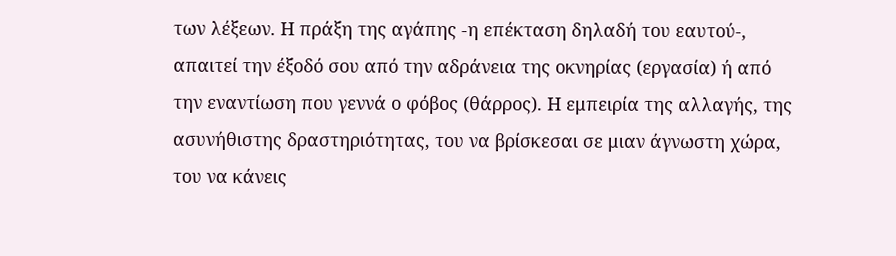των λέξεων. Η πράξη της αγάπης -η επέκταση δηλαδή του εαυτού-, απαιτεί την έξοδό σου από την αδράνεια της οκνηρίας (εργασία) ή από την εναντίωση που γεννά ο φόβος (θάρρος). Η εμπειρία της αλλαγής, της ασυνήθιστης δραστηριότητας, του να βρίσκεσαι σε μιαν άγνωστη χώρα, του να κάνεις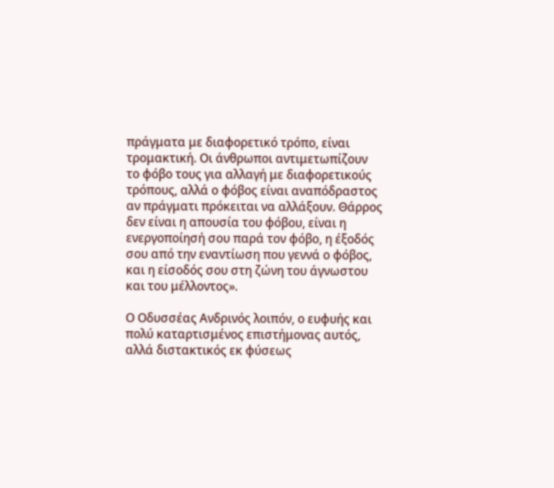πράγματα με διαφορετικό τρόπο, είναι τρομακτική. Οι άνθρωποι αντιμετωπίζουν το φόβο τους για αλλαγή με διαφορετικούς τρόπους, αλλά ο φόβος είναι αναπόδραστος αν πράγματι πρόκειται να αλλάξουν. Θάρρος δεν είναι η απουσία του φόβου, είναι η ενεργοποίησή σου παρά τον φόβο, η έξοδός σου από την εναντίωση που γεννά ο φόβος, και η είσοδός σου στη ζώνη του άγνωστου και του μέλλοντος».

Ο Οδυσσέας Ανδρινός λοιπόν, ο ευφυής και πολύ καταρτισμένος επιστήμονας αυτός, αλλά διστακτικός εκ φύσεως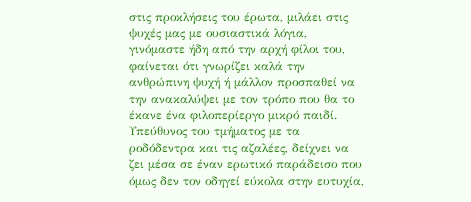στις προκλήσεις του έρωτα, μιλάει στις ψυχές μας με ουσιαστικά λόγια, γινόμαστε ήδη από την αρχή φίλοι του, φαίνεται ότι γνωρίζει καλά την ανθρώπινη ψυχή ή μάλλον προσπαθεί να την ανακαλύψει με τον τρόπο που θα το έκανε ένα φιλοπερίεργο μικρό παιδί. Υπεύθυνος του τμήματος με τα ροδόδεντρα και τις αζαλέες, δείχνει να ζει μέσα σε έναν ερωτικό παράδεισο που όμως δεν τον οδηγεί εύκολα στην ευτυχία,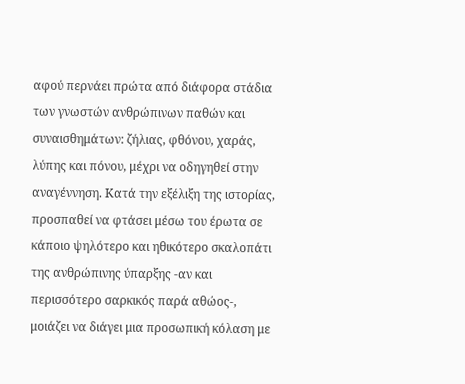αφού περνάει πρώτα από διάφορα στάδια των γνωστών ανθρώπινων παθών και συναισθημάτων: ζήλιας, φθόνου, χαράς, λύπης και πόνου, μέχρι να οδηγηθεί στην αναγέννηση. Κατά την εξέλιξη της ιστορίας, προσπαθεί να φτάσει μέσω του έρωτα σε κάποιο ψηλότερο και ηθικότερο σκαλοπάτι της ανθρώπινης ύπαρξης -αν και περισσότερο σαρκικός παρά αθώος-, μοιάζει να διάγει μια προσωπική κόλαση με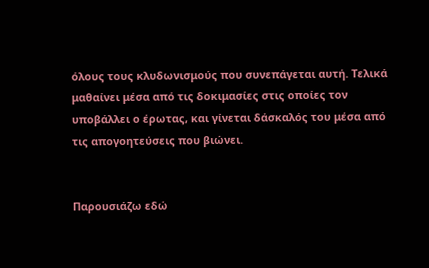όλους τους κλυδωνισμούς που συνεπάγεται αυτή. Τελικά μαθαίνει μέσα από τις δοκιμασίες στις οποίες τον υποβάλλει ο έρωτας, και γίνεται δάσκαλός του μέσα από τις απογοητεύσεις που βιώνει.


Παρουσιάζω εδώ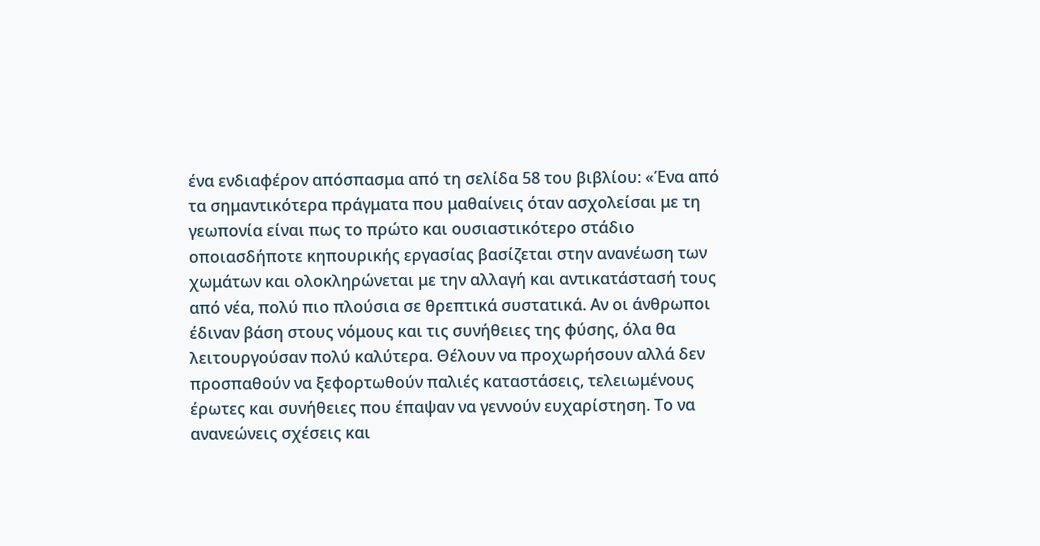ένα ενδιαφέρον απόσπασμα από τη σελίδα 58 του βιβλίου: «Ένα από τα σημαντικότερα πράγματα που μαθαίνεις όταν ασχολείσαι με τη γεωπονία είναι πως το πρώτο και ουσιαστικότερο στάδιο οποιασδήποτε κηπουρικής εργασίας βασίζεται στην ανανέωση των χωμάτων και ολοκληρώνεται με την αλλαγή και αντικατάστασή τους από νέα, πολύ πιο πλούσια σε θρεπτικά συστατικά. Αν οι άνθρωποι έδιναν βάση στους νόμους και τις συνήθειες της φύσης, όλα θα λειτουργούσαν πολύ καλύτερα. Θέλουν να προχωρήσουν αλλά δεν προσπαθούν να ξεφορτωθούν παλιές καταστάσεις, τελειωμένους έρωτες και συνήθειες που έπαψαν να γεννούν ευχαρίστηση. Το να ανανεώνεις σχέσεις και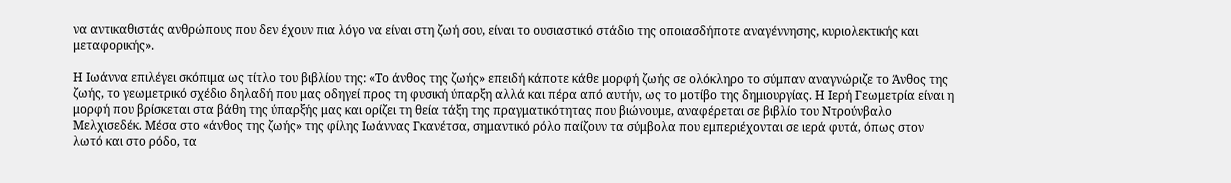να αντικαθιστάς ανθρώπους που δεν έχουν πια λόγο να είναι στη ζωή σου, είναι το ουσιαστικό στάδιο της οποιασδήποτε αναγέννησης, κυριολεκτικής και μεταφορικής».

Η Ιωάννα επιλέγει σκόπιμα ως τίτλο του βιβλίου της: «Το άνθος της ζωής» επειδή κάποτε κάθε μορφή ζωής σε ολόκληρο το σύμπαν αναγνώριζε το Άνθος της ζωής, το γεωμετρικό σχέδιο δηλαδή που μας οδηγεί προς τη φυσική ύπαρξη αλλά και πέρα από αυτήν, ως το μοτίβο της δημιουργίας. Η Ιερή Γεωμετρία είναι η μορφή που βρίσκεται στα βάθη της ύπαρξής μας και ορίζει τη θεία τάξη της πραγματικότητας που βιώνουμε, αναφέρεται σε βιβλίο του Ντρούνβαλο Μελχισεδέκ. Μέσα στο «άνθος της ζωής» της φίλης Ιωάννας Γκανέτσα, σημαντικό ρόλο παίζουν τα σύμβολα που εμπεριέχονται σε ιερά φυτά, όπως στον λωτό και στο ρόδο, τα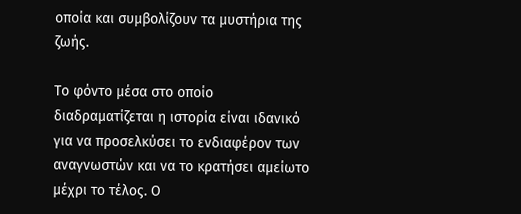οποία και συμβολίζουν τα μυστήρια της ζωής.

Το φόντο μέσα στο οποίο διαδραματίζεται η ιστορία είναι ιδανικό για να προσελκύσει το ενδιαφέρον των αναγνωστών και να το κρατήσει αμείωτο μέχρι το τέλος. Ο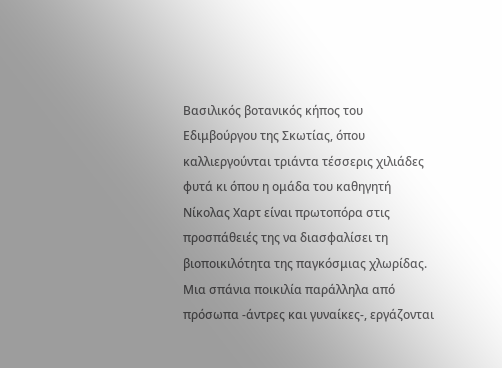Βασιλικός βοτανικός κήπος του Εδιμβούργου της Σκωτίας, όπου καλλιεργούνται τριάντα τέσσερις χιλιάδες φυτά κι όπου η ομάδα του καθηγητή Νίκολας Χαρτ είναι πρωτοπόρα στις προσπάθειές της να διασφαλίσει τη βιοποικιλότητα της παγκόσμιας χλωρίδας. Μια σπάνια ποικιλία παράλληλα από πρόσωπα -άντρες και γυναίκες-, εργάζονται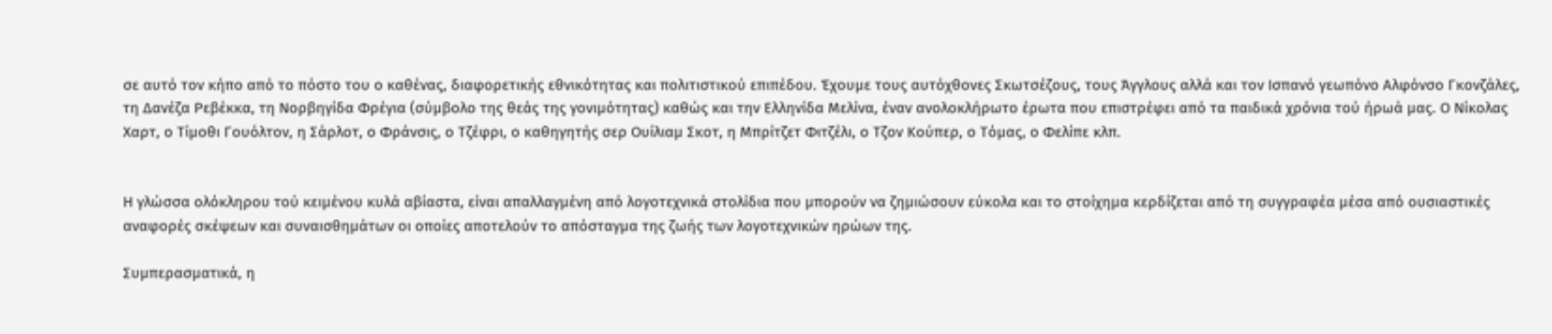σε αυτό τον κήπο από το πόστο του ο καθένας, διαφορετικής εθνικότητας και πολιτιστικού επιπέδου. Έχουμε τους αυτόχθονες Σκωτσέζους, τους Άγγλους αλλά και τον Ισπανό γεωπόνο Αλφόνσο Γκονζάλες, τη Δανέζα Ρεβέκκα, τη Νορβηγίδα Φρέγια (σύμβολο της θεάς της γονιμότητας) καθώς και την Ελληνίδα Μελίνα, έναν ανολοκλήρωτο έρωτα που επιστρέφει από τα παιδικά χρόνια τού ήρωά μας. Ο Νίκολας Χαρτ, ο Τίμοθι Γουόλτον, η Σάρλοτ, ο Φράνσις, ο Τζέφρι, ο καθηγητής σερ Ουίλιαμ Σκοτ, η Μπρίτζετ Φιτζέλι, ο Τζον Κούπερ, ο Τόμας, ο Φελίπε κλπ.


Η γλώσσα ολόκληρου τού κειμένου κυλά αβίαστα, είναι απαλλαγμένη από λογοτεχνικά στολίδια που μπορούν να ζημιώσουν εύκολα και το στοίχημα κερδίζεται από τη συγγραφέα μέσα από ουσιαστικές αναφορές σκέψεων και συναισθημάτων οι οποίες αποτελούν το απόσταγμα της ζωής των λογοτεχνικών ηρώων της.

Συμπερασματικά, η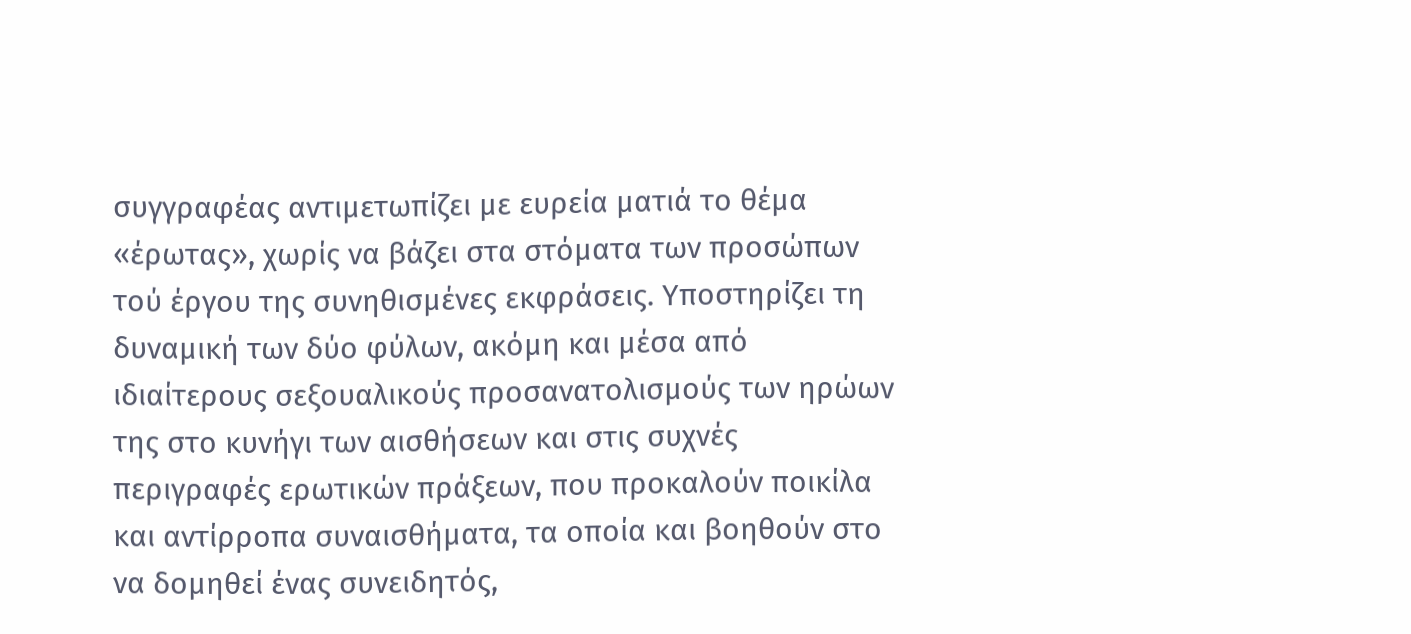συγγραφέας αντιμετωπίζει με ευρεία ματιά το θέμα «έρωτας», χωρίς να βάζει στα στόματα των προσώπων τού έργου της συνηθισμένες εκφράσεις. Υποστηρίζει τη δυναμική των δύο φύλων, ακόμη και μέσα από ιδιαίτερους σεξουαλικούς προσανατολισμούς των ηρώων της στο κυνήγι των αισθήσεων και στις συχνές περιγραφές ερωτικών πράξεων, που προκαλούν ποικίλα και αντίρροπα συναισθήματα, τα οποία και βοηθούν στο να δομηθεί ένας συνειδητός,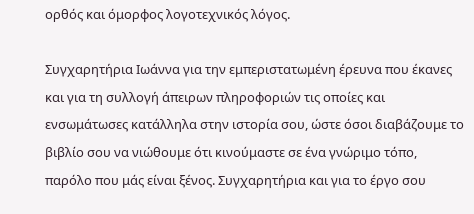ορθός και όμορφος λογοτεχνικός λόγος.

Συγχαρητήρια Ιωάννα για την εμπεριστατωμένη έρευνα που έκανες και για τη συλλογή άπειρων πληροφοριών τις οποίες και ενσωμάτωσες κατάλληλα στην ιστορία σου, ώστε όσοι διαβάζουμε το βιβλίο σου να νιώθουμε ότι κινούμαστε σε ένα γνώριμο τόπο, παρόλο που μάς είναι ξένος. Συγχαρητήρια και για το έργο σου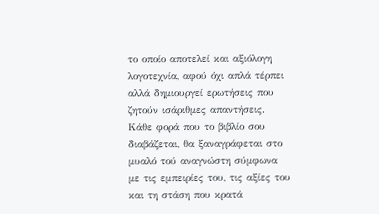το οποίο αποτελεί και αξιόλογη λογοτεχνία, αφού όχι απλά τέρπει αλλά δημιουργεί ερωτήσεις που ζητούν ισάριθμες απαντήσεις. Κάθε φορά που το βιβλίο σου διαβάζεται, θα ξαναγράφεται στο μυαλό τού αναγνώστη σύμφωνα με τις εμπειρίες του, τις αξίες του και τη στάση που κρατά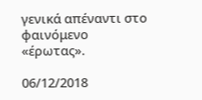γενικά απέναντι στο φαινόμενο «έρωτας».

06/12/2018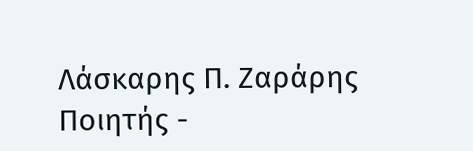Λάσκαρης Π. Ζαράρης
Ποιητής -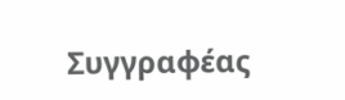Συγγραφέας